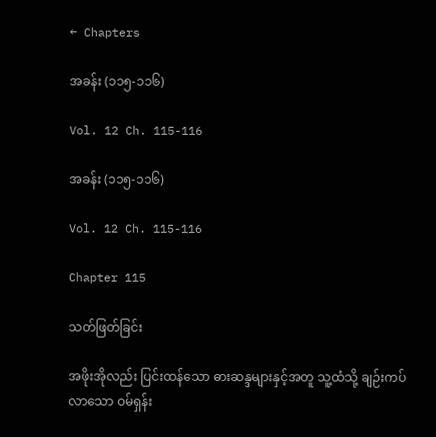← Chapters

အခန်း (၁၁၅-၁၁၆)

Vol. 12 Ch. 115-116

အခန်း (၁၁၅-၁၁၆)

Vol. 12 Ch. 115-116

Chapter 115

သတ်ဖြတ်ခြင်း

အဖိုးအိုလည်း ပြင်းထန်သော ဓားဆန္ဒများနှင့်အတူ သူ့ထံသို့ ချဉ်းကပ်လာသော ဝမ်ရှန်း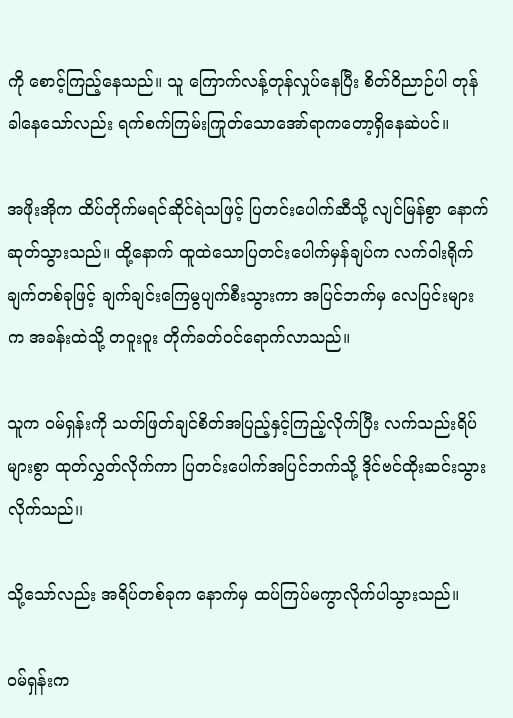ကို စောင့်ကြည့်နေသည်။ သူ ကြောက်လန့်တုန်လှုပ်နေပြီး စိတ်ဝိညာဉ်ပါ တုန်ခါနေသော်လည်း ရက်စက်ကြမ်းကြုတ်သောအော်ရာကတော့ရှိနေဆဲပင်။

အဖိုးအိုက ထိပ်တိုက်မရင်ဆိုင်ရဲသဖြင့် ပြတင်းပေါက်ဆီသို့ လျင်မြန်စွာ နောက်ဆုတ်သွားသည်။ ထို့နောက် ထူထဲသောပြတင်းပေါက်မှန်ချပ်က လက်ဝါးရိုက်ချက်တစ်ခုဖြင့် ချက်ချင်းကြေမွပျက်စီးသွားကာ အပြင်ဘက်မှ လေပြင်းများက အခန်းထဲသို့ တဝူးဝူး တိုက်ခတ်ဝင်ရောက်လာသည်။

သူက ဝမ်ရှန်းကို သတ်ဖြတ်ချင်စိတ်အပြည့်နှင့်ကြည့်လိုက်ပြီး လက်သည်းရိပ်များစွာ ထုတ်လွှတ်လိုက်ကာ ပြတင်းပေါက်အပြင်ဘက်သို့ ဒိုင်ဗင်ထိုးဆင်းသွားလိုက်သည်၊၊

သို့သော်လည်း အရိပ်တစ်ခုက နောက်မှ ထပ်ကြပ်မကွာလိုက်ပါသွားသည်။

ဝမ်ရှန်းက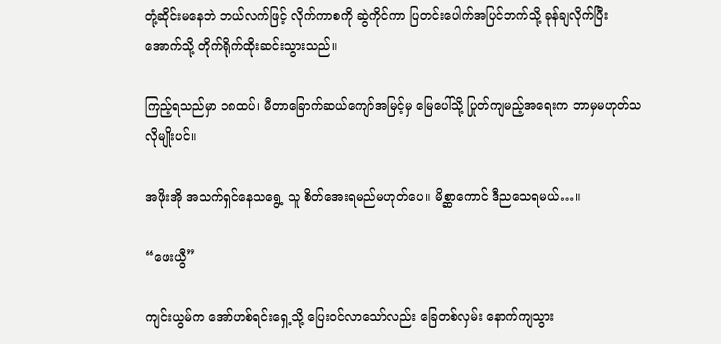တုံ့ဆိုင်းမနေဘဲ ဘယ်လက်ဖြင့် လိုက်ကာစကို ဆွဲကိုင်ကာ ပြတင်းပေါက်အပြင်ဘက်သို့ ခုန်ချလိုက်ပြီး အောက်သို့ တိုက်ရိုက်ထိုးဆင်းသွားသည်။

ကြည့်ရသည်မှာ ၁၈ထပ်၊ မီတာခြောက်ဆယ်ကျော်အမြင့်မှ မြေပေါ်သို့ ပြုတ်ကျမည့်အရေးက ဘာမှမဟုတ်သလိုမျိုးပင်။

အဖိုးအို အသက်ရှင်နေသရွေ့ သူ စိတ်အေးရမည်မဟုတ်ပေ။ မိစ္ဆာကောင် ဒီညသေရမယ်…။

“ဖေးယွီ”

ကျင်းယွမ်က အော်ဟစ်ရင်းရှေ့သို့ ပြေးဝင်လာသော်လည်း ခြေတစ်လှမ်း နောက်ကျသွား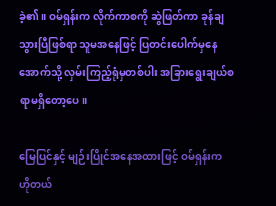ခဲ့၏။ ဝမ်ရှန်းက လိုက်ကာစကို ဆွဲဖြတ်ကာ ခုန်ချသွားပြီဖြစ်ရာ သူမအနေဖြင့် ပြတင်းပေါက်မှနေ အောက်သို့ လှမ်းကြည့်ရုံမှတစ်ပါး အခြားရွေးချယ်စရာမရှိတော့ပေ။

မြေပြင်နှင့် မျဉ်းပြိုင်အနေအထားဖြင့် ဝမ်ရှန်းက ဟိုတယ်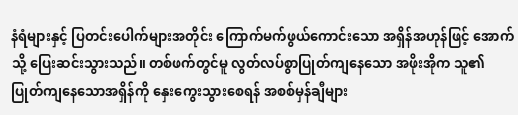နံရံများနှင့် ပြတင်းပေါက်များအတိုင်း ကြောက်မက်ဖွယ်ကောင်းသော အရှိန်အဟုန်ဖြင့် အောက်သို့ ပြေးဆင်းသွားသည်။ တစ်ဖက်တွင်မူ လွတ်လပ်စွာပြုတ်ကျနေသော အဖိုးအိုက သူ၏ ပြုတ်ကျနေသောအရှိန်ကို နှေးကွေးသွားစေရန် အစစ်မှန်ချီများ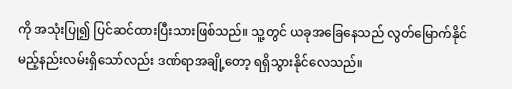ကို အသုံးပြု၍ ပြင်ဆင်ထားပြီးသားဖြစ်သည်။ သူ့တွင် ယခုအခြေနေသည် လွတ်မြောက်နိုင်မည့်နည်းလမ်းရှိသော်လည်း ဒဏ်ရာအချို့တော့ ရရှိသွားနိုင်လေသည်။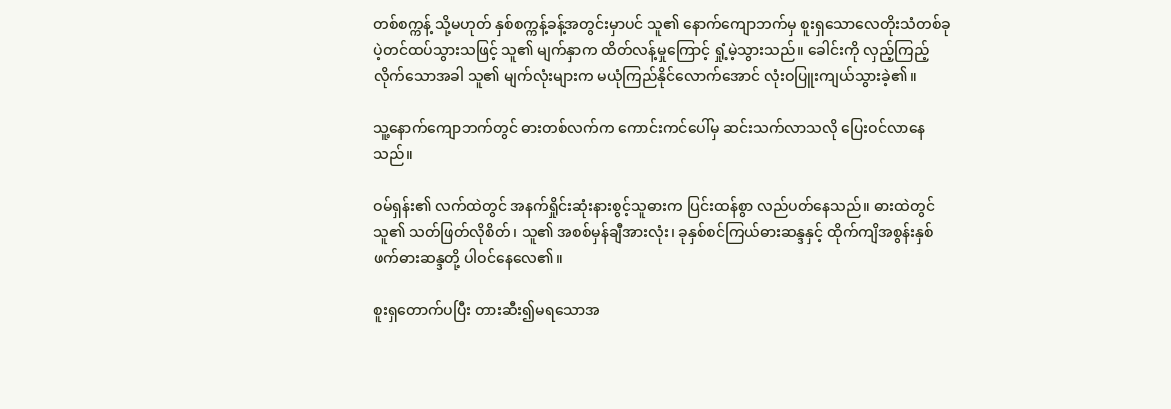တစ်စက္ကန့် သို့မဟုတ် နှစ်စက္ကန့်ခန့်အတွင်းမှာပင် သူ၏ နောက်ကျောဘက်မှ စူးရှသောလေတိုးသံတစ်ခု ပဲ့တင်ထပ်သွားသဖြင့် သူ၏ မျက်နှာက ထိတ်လန့်မှုကြောင့် ရှုံ့မဲ့သွားသည်။ ခေါင်းကို လှည့်ကြည့်လိုက်သောအခါ သူ၏ မျက်လုံးများက မယုံကြည်နိုင်လောက်အောင် လုံးဝပြူးကျယ်သွားခဲ့၏။

သူ့နောက်ကျောဘက်တွင် ဓားတစ်လက်က ကောင်းကင်ပေါ်မှ ဆင်းသက်လာသလို ပြေးဝင်လာနေသည်။

ဝမ်ရှန်း၏ လက်ထဲတွင် အနက်ရှိုင်းဆုံးနားစွင့်သူဓားက ပြင်းထန်စွာ လည်ပတ်နေသည်။ ဓားထဲတွင် သူ၏ သတ်ဖြတ်လိုစိတ်၊ သူ၏ အစစ်မှန်ချီအားလုံး၊ ခုနှစ်စင်ကြယ်ဓားဆန္ဒနှင့် ထိုက်ကျိအစွန်းနှစ်ဖက်ဓားဆန္ဒတို့ ပါဝင်နေလေ၏။

စူးရှတောက်ပပြီး တားဆီး၍မရသောအ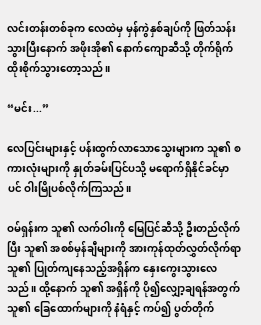လင်းတန်းတစ်ခုက လေထဲမှ မှန်ကွဲနှစ်ချပ်ကို ဖြတ်သန်းသွားပြီးနောက် အဖိုးအို၏ နောက်ကျောဆီသို့ တိုက်ရိုက်ထိုးစိုက်သွားတော့သည်။

“မင်း...”

လေပြင်းများနှင့် ပန်းထွက်လာသောသွေးများက သူ၏ စကားလုံးများကို နှုတ်ခမ်းပြင်ပသို့ မရောက်ရှိနိုင်ခင်မှာပင် ဝါးမြိုပစ်လိုက်ကြသည်။

ဝမ်ရှန်းက သူ၏ လက်ဝါးကို မြေပြင်ဆီသို့ ဦးတည်လိုက်ပြီး သူ၏ အစစ်မှန်ချီများကို အားကုန်ထုတ်လွှတ်လိုက်ရာ သူ၏ ပြုတ်ကျနေသည့်အရှိန်က နှေးကွေးသွားလေသည်။ ထို့နောက် သူ၏ အရှိန်ကို ပို၍လျှော့ချရန်အတွက် သူ၏ ခြေထောက်များကို နံရံနှင့် ကပ်၍ ပွတ်တိုက်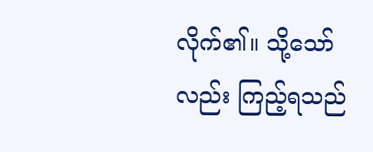လိုက်၏။ သို့သော်လည်း ကြည့်ရသည်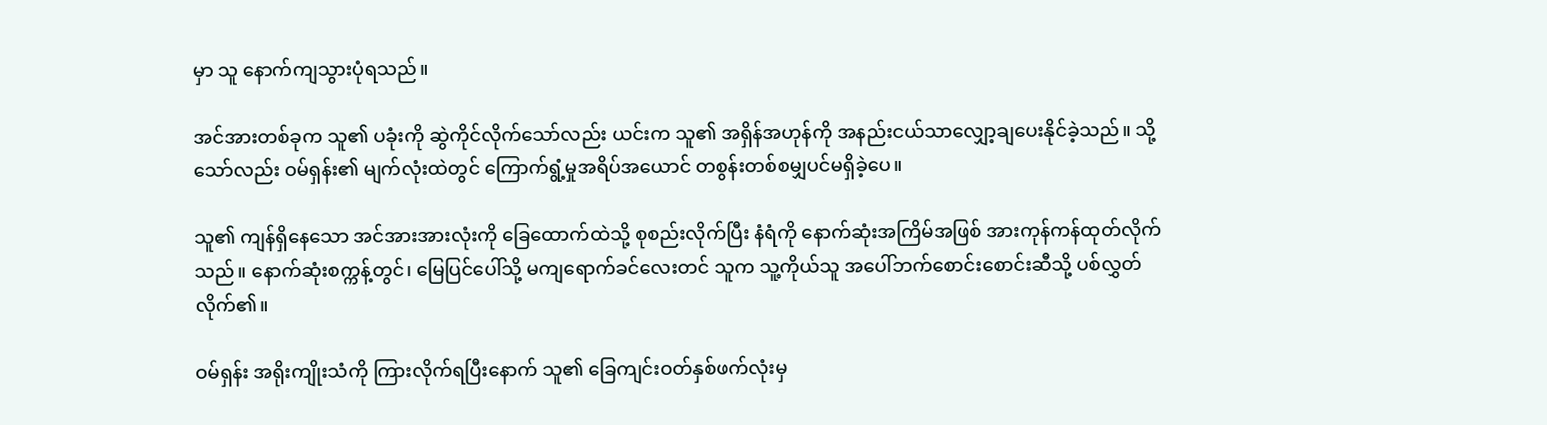မှာ သူ နောက်ကျသွားပုံရသည်။

အင်အားတစ်ခုက သူ၏ ပခုံးကို ဆွဲကိုင်လိုက်သော်လည်း ယင်းက သူ၏ အရှိန်အဟုန်ကို အနည်းငယ်သာလျှော့ချပေးနိုင်ခဲ့သည်။ သို့သော်လည်း ဝမ်ရှန်း၏ မျက်လုံးထဲတွင် ကြောက်ရွံ့မှုအရိပ်အယောင် တစွန်းတစ်စမျှပင်မရှိခဲ့ပေ။

သူ၏ ကျန်ရှိနေသော အင်အားအားလုံးကို ခြေထောက်ထဲသို့ စုစည်းလိုက်ပြီး နံရံကို နောက်ဆုံးအကြိမ်အဖြစ် အားကုန်ကန်ထုတ်လိုက်သည်။ နောက်ဆုံးစက္ကန့်တွင်၊ မြေပြင်ပေါ်သို့ မကျရောက်ခင်လေးတင် သူက သူ့ကိုယ်သူ အပေါ်ဘက်စောင်းစောင်းဆီသို့ ပစ်လွှတ်လိုက်၏။

ဝမ်ရှန်း အရိုးကျိုးသံကို ကြားလိုက်ရပြီးနောက် သူ၏ ခြေကျင်းဝတ်နှစ်ဖက်လုံးမှ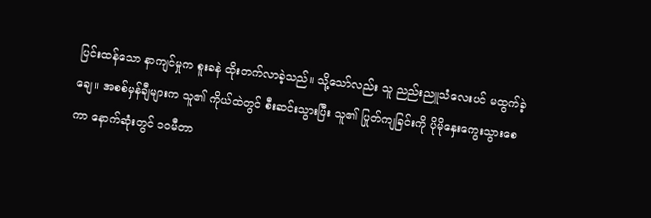ပြင်းထန်သော နာကျင်မှုက စူးခနဲ ထိုးတက်လာခဲ့သည်။ သို့သော်လည်း သူ ညည်းညူသံလေးပင် မထွက်ခဲ့ချေ။ အစစ်မှန်ချီများက သူ၏ ကိုယ်ထဲတွင် စီးဆင်းသွားပြီး သူ၏ ပြုတ်ကျခြင်းကို ပိုမိုနှေးကွေးသွားစေကာ နောက်ဆုံးတွင် ၁၀မီတာ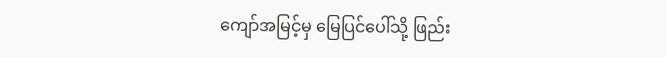ကျော်အမြင့်မှ မြေပြင်ပေါ်သို့ ဖြည်း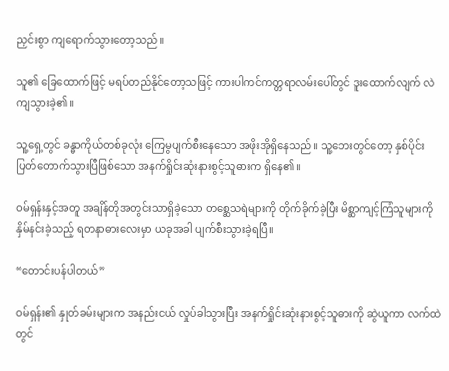ညှင်းစွာ ကျရောက်သွားတော့သည်။

သူ၏ ခြေထောက်ဖြင့် မရပ်တည်နိုင်တော့သဖြင့် ကားပါကင်ကတ္တရာလမ်းပေါ်တွင် ဒူးထောက်လျက် လဲကျသွားခဲ့၏။

သူ့ရှေ့တွင် ခန္ဓာကိုယ်တစ်ခုလုံး ကြေမွပျက်စီးနေသော အဖိုးအိုရှိနေသည်။ သူ့ဘေးတွင်တော့ နှစ်ပိုင်းပြတ်တောက်သွားပြီဖြစ်သော အနက်ရှိုင်းဆုံးနားစွင့်သူဓားက ရှိနေ၏။

ဝမ်ရှန်းနှင့်အတူ အချိန်တိုအတွင်းသာရှိခဲ့သော တစ္ဆေသရဲများကို တိုက်ခိုက်ခဲ့ပြီး မိစ္ဆာကျင့်ကြံသူများကို နှိမ်နင်းခဲ့သည့် ရတနာဓားလေးမှာ ယခုအခါ ပျက်စီးသွားခဲ့ရပြီ။

“တောင်းပန်ပါတယ်”

ဝမ်ရှန်း၏ နှုတ်ခမ်းများက အနည်းငယ် လှုပ်ခါသွားပြီး အနက်ရှိုင်းဆုံးနားစွင့်သူဓားကို ဆွဲယူကာ လက်ထဲတွင်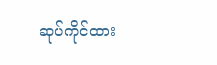ဆုပ်ကိုင်ထား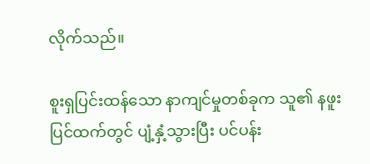လိုက်သည်။

စူးရှပြင်းထန်သော နာကျင်မှုတစ်ခုက သူ၏ နဖူးပြင်ထက်တွင် ပျံ့နှံ့သွားပြီး ပင်ပန်း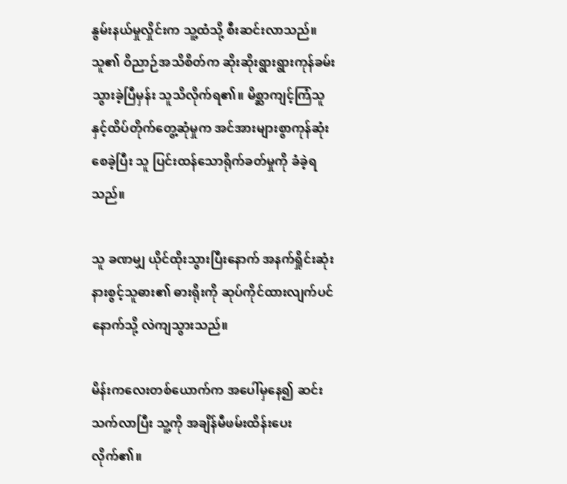နွမ်းနယ်မှုလှိုင်းက သူ့ထံသို့ စီးဆင်းလာသည်။ သူ၏ ဝိညာဉ်အသိစိတ်က ဆိုးဆိုးရွားရွားကုန်ခမ်းသွားခဲ့ပြီမှန်း သူသိလိုက်ရ၏။ မိစ္ဆာကျင့်ကြံသူနှင့်ထိပ်တိုက်တွေ့ဆုံမှုက အင်အားများစွာကုန်ဆုံးစေခဲ့ပြီး သူ ပြင်းထန်သောရိုက်ခတ်မှုကို ခံခဲ့ရသည်။

သူ ခဏမျှ ယိုင်ထိုးသွားပြီးနောက် အနက်ရှိုင်းဆုံးနားစွင့်သူဓား၏ ဓားရိုးကို ဆုပ်ကိုင်ထားလျက်ပင် နောက်သို့ လဲကျသွားသည်။

မိန်းကလေးတစ်ယောက်က အပေါ်မှနေ၍ ဆင်းသက်လာပြီး သူ့ကို အချိန်မီဖမ်းထိန်းပေးလိုက်၏။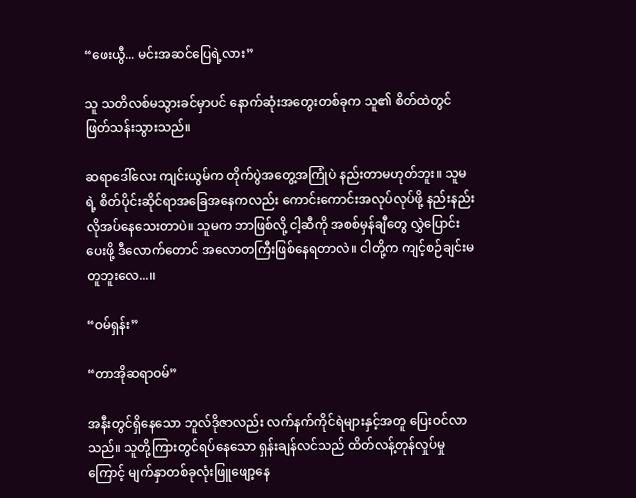“ဖေးယွီ... မင်းအဆင်ပြေရဲ့လား”

သူ သတိလစ်မသွားခင်မှာပင် နောက်ဆုံးအတွေးတစ်ခုက သူ၏ စိတ်ထဲတွင် ဖြတ်သန်းသွားသည်။

ဆရာဒေါ်လေး ကျင်းယွမ်က တိုက်ပွဲအတွေ့အကြုံပဲ နည်းတာမဟုတ်ဘူး။ သူမရဲ့ စိတ်ပိုင်းဆိုင်ရာအခြေအနေကလည်း ကောင်းကောင်းအလုပ်လုပ်ဖို့ နည်းနည်းလိုအပ်နေသေးတာပဲ။ သူမက ဘာဖြစ်လို့ ငါ့ဆီကို အစစ်မှန်ချီတွေ လွှဲပြောင်းပေးဖို့ ဒီလောက်တောင် အလောတကြီးဖြစ်နေရတာလဲ။ ငါတို့က ကျင့်စဉ်ချင်းမတူဘူးလေ...၊၊

“ဝမ်ရှန်း”

“တာအိုဆရာဝမ်”

အနီးတွင်ရှိနေသော ဘူလ်ဒိုဇာလည်း လက်နက်ကိုင်ရဲများနှင့်အတူ ပြေးဝင်လာသည်။ သူတို့ကြားတွင်ရပ်နေသော ရှန်းချန်လင်သည် ထိတ်လန့်တုန်လှုပ်မှုကြောင့် မျက်နှာတစ်ခုလုံးဖြူဖျော့နေ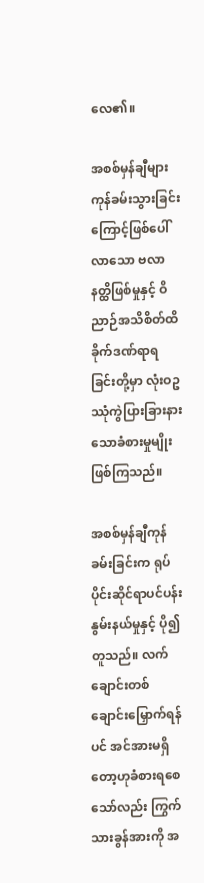လေ၏။

အစစ်မှန်ချီများကုန်ခမ်းသွားခြင်းကြောင့်ဖြစ်ပေါ်လာသော ဗလာနတ္ထိဖြစ်မှုနှင့် ဝိညာဉ်အသိစိတ်ထိခိုက်ဒဏ်ရာရခြင်းတို့မှာ လုံးဝဥဿုံကွဲပြားခြားနားသောခံစားမှုမျိုးဖြစ်ကြသည်။

အစစ်မှန်ချီကုန်ခမ်းခြင်းက ရုပ်ပိုင်းဆိုင်ရာပင်ပန်းနွမ်းနယ်မှုနှင့် ပို၍တူသည်။ လက်ချောင်းတစ်ချောင်းမြှောက်ရန်ပင် အင်အားမရှိတော့ဟုခံစားရစေသော်လည်း ကြွက်သားခွန်အားကို အ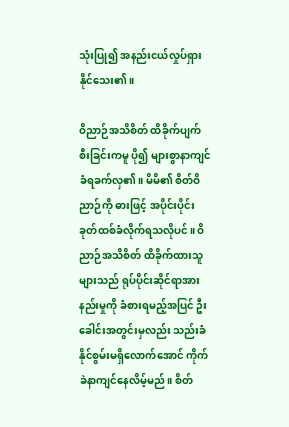သုံးပြု၍ အနည်းငယ်လှုပ်ရှားနိုင်သေး၏။

ဝိညာဉ်အသိစိတ် ထိခိုက်ပျက်စီးခြင်းကမူ ပို၍ များစွာနာကျင်ခံရခက်လှ၏။ မိမိ၏ စိတ်ဝိညာဉ်ကို ဓားဖြင့် အပိုင်းပိုင်းခုတ်ထစ်ခံလိုက်ရသလိုပင်။ ဝိညာဉ်အသိစိတ် ထိခိုက်ထားသူများသည် ရုပ်ပိုင်းဆိုင်ရာအားနည်းမှုကို ခံစားရမည့်အပြင် ဦးခေါင်းအတွင်းမှလည်း သည်းခံနိုင်စွမ်းမရှိလောက်အောင် ကိုက်ခဲနာကျင်နေလိမ့်မည်။ စိတ်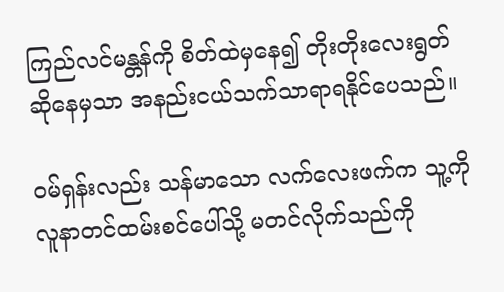ကြည်လင်မန္တန်ကို စိတ်ထဲမှနေ၍ တိုးတိုးလေးရွတ်ဆိုနေမှသာ အနည်းငယ်သက်သာရာရနိုင်ပေသည်။

ဝမ်ရှန်းလည်း သန်မာသော လက်လေးဖက်က သူ့ကို လူနာတင်ထမ်းစင်ပေါ်သို့ မတင်လိုက်သည်ကို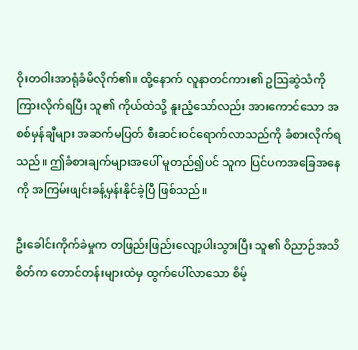ဝိုးတဝါးအာရုံခံမိလိုက်၏။ ထို့နောက် လူနာတင်ကား၏ ဥဩဆွဲသံကို ကြားလိုက်ရပြီး သူ၏ ကိုယ်ထဲသို့ နူးညံ့သော်လည်း အားကောင်သော အစစ်မှန်ချီများ အဆက်မပြတ် စီးဆင်းဝင်ရောက်လာသည်ကို ခံစားလိုက်ရသည်။ ဤခံစားချက်များအပေါ် မူတည်၍ပင် သူက ပြင်ပကအခြေအနေကို အကြမ်းဖျင်းခန့်မှန်းနိုင်ခဲ့ပြီ ဖြစ်သည်။

ဦးခေါင်းကိုက်ခဲမှုက တဖြည်းဖြည်းလျော့ပါးသွားပြီး သူ၏ ဝိညာဉ်အသိစိတ်က တောင်တန်းများထဲမှ ထွက်ပေါ်လာသော စိမ့်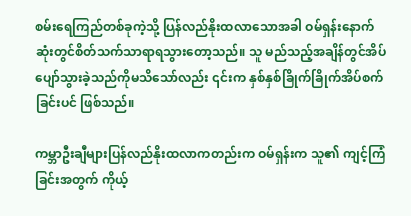စမ်းရေကြည်တစ်ခုကဲ့သို့ ပြန်လည်နိုးထလာသောအခါ ဝမ်ရှန်းနောက်ဆုံးတွင်စိတ်သက်သာရာရသွားတော့သည်။ သူ မည်သည့်အချိန်တွင်အိပ်ပျော်သွားခဲ့သည်ကိုမသိသော်လည်း ၎င်းက နှစ်နှစ်ခြိုက်ခြိုက်အိပ်စက်ခြင်းပင် ဖြစ်သည်။

ကမ္ဘာဦးချီများပြန်လည်နိုးထလာကတည်းက ဝမ်ရှန်းက သူ၏ ကျင့်ကြံခြင်းအတွက် ကိုယ့်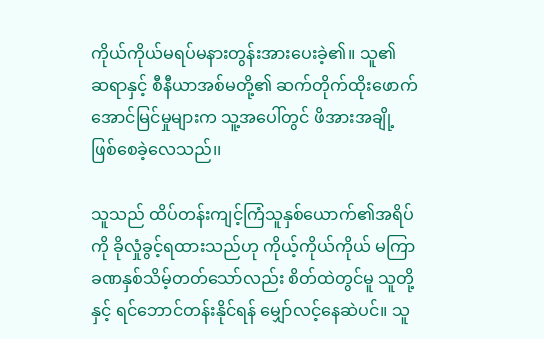ကိုယ်ကိုယ်မရပ်မနားတွန်းအားပေးခဲ့၏။ သူ၏ ဆရာနှင့် စီနီယာအစ်မတို့၏ ဆက်တိုက်ထိုးဖောက်အောင်မြင်မှုများက သူ့အပေါ်တွင် ဖိအားအချို့ ဖြစ်စေခဲ့လေသည်၊၊

သူသည် ထိပ်တန်းကျင့်ကြံသူနှစ်ယောက်၏အရိပ်ကို ခိုလှုံခွင့်ရထားသည်ဟု ကိုယ့်ကိုယ်ကိုယ် မကြာခဏနှစ်သိမ့်တတ်သော်လည်း စိတ်ထဲတွင်မူ သူတို့နှင့် ရင်ဘောင်တန်းနိုင်ရန် မျှော်လင့်နေဆဲပင်။ သူ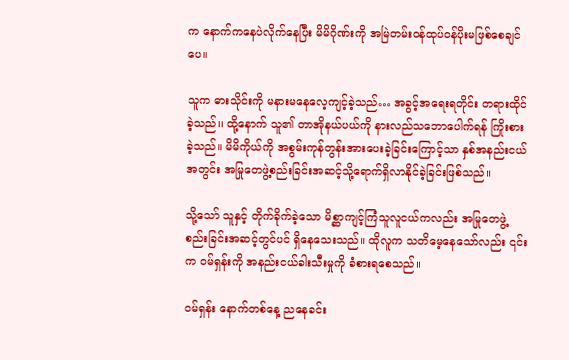က နောက်ကနေပဲလိုက်နေပြီး မိမိဂိုဏ်းကို အမြဲတမ်းဝန်ထုပ်ဝန်ပိုးမဖြစ်စေချင်ပေ။

သူက ဓားသိုင်းကို မနားမနေလေ့ကျင့်ခဲ့သည်… အခွင့်အရေးရတိုင်း တရားထိုင်ခဲ့သည်၊၊ ထို့နောက် သူ၏ တာအိုနယ်ပယ်ကို နားလည်သဘောပေါက်ရန် ကြိုးစားခဲ့သည်။ မိမိကိုယ်ကို အစွမ်းကုန်တွန်းအားပေးခဲ့ခြင်းကြောင့်သာ နှစ်အနည်းငယ်အတွင်း အမြုတေဖွဲ့စည်းခြင်းအဆင့်သို့ရောက်ရှိလာနိုင်ခဲ့ခြင်းဖြစ်သည်။

သို့သော် သူနှင့် တိုက်ခိုက်ခဲ့သော မိစ္ဆာကျင့်ကြံသူလူငယ်ကလည်း အမြုတေဖွဲ့စည်းခြင်းအဆင့်တွင်ပင် ရှိနေသေးသည်။ ထိုလူက သတိမေ့နေသော်လည်း ၎င်းက ဝမ်ရှန်းကို အနည်းငယ်ခါးသီးမှုကို ခံစားရစေသည်။

ဝမ်ရှန်း နောက်တစ်နေ့ ညနေခင်း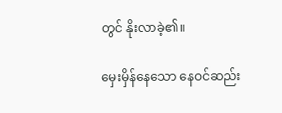တွင် နိုးလာခဲ့၏။

မှေးမှိန်နေသော နေဝင်ဆည်း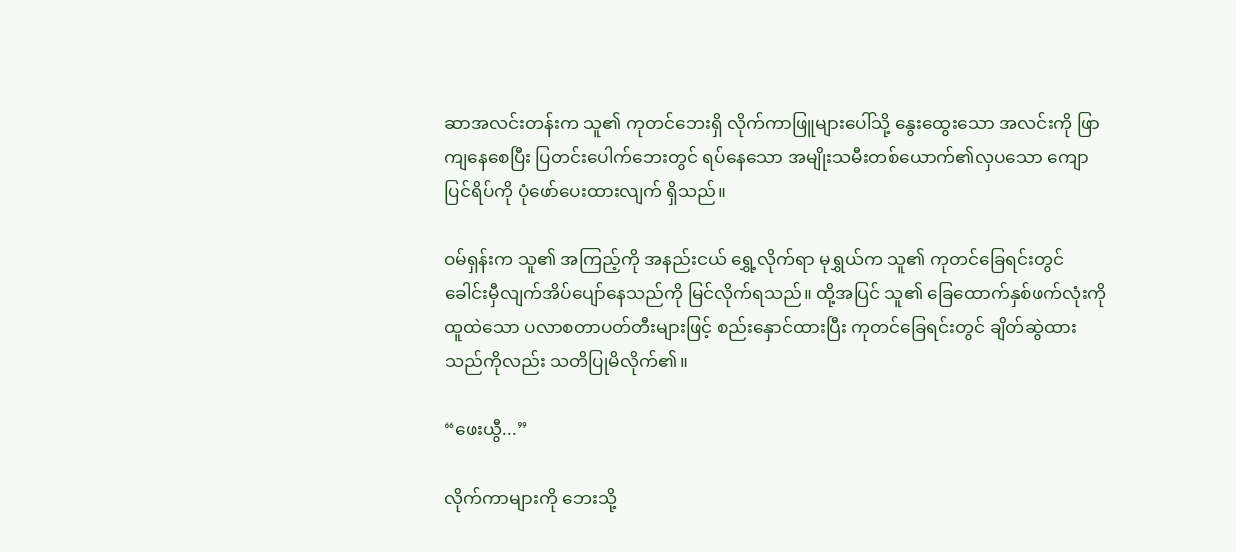ဆာအလင်းတန်းက သူ၏ ကုတင်ဘေးရှိ လိုက်ကာဖြူများပေါ်သို့ နွေးထွေးသော အလင်းကို ဖြာကျနေစေပြီး ပြတင်းပေါက်ဘေးတွင် ရပ်နေသော အမျိုးသမီးတစ်ယောက်၏လှပသော ကျောပြင်ရိပ်ကို ပုံဖော်ပေးထားလျက် ရှိသည်။

ဝမ်ရှန်းက သူ၏ အကြည့်ကို အနည်းငယ် ရွှေ့လိုက်ရာ မုရွှယ်က သူ၏ ကုတင်ခြေရင်းတွင် ခေါင်းမှီလျက်အိပ်ပျော်နေသည်ကို မြင်လိုက်ရသည်။ ထို့အပြင် သူ၏ ခြေထောက်နှစ်ဖက်လုံးကို ထူထဲသော ပလာစတာပတ်တီးများဖြင့် စည်းနှောင်ထားပြီး ကုတင်ခြေရင်းတွင် ချိတ်ဆွဲထားသည်ကိုလည်း သတိပြုမိလိုက်၏။

“ဖေးယွီ...”

လိုက်ကာများကို ဘေးသို့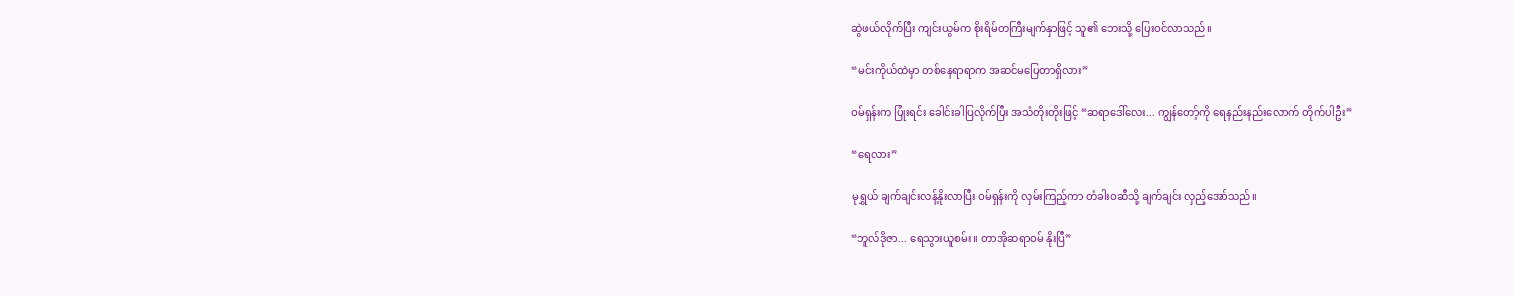ဆွဲဖယ်လိုက်ပြီး ကျင်းယွမ်က စိုးရိမ်တကြီးမျက်နှာဖြင့် သူ၏ ဘေးသို့ ပြေးဝင်လာသည်။

“မင်းကိုယ်ထဲမှာ တစ်နေရာရာက အဆင်မပြေတာရှိလား”

ဝမ်ရှန်းက ပြုံးရင်း ခေါင်းခါပြလိုက်ပြီး အသံတိုးတိုးဖြင့် “ဆရာဒေါ်လေး... ကျွန်တော့်ကို ရေနည်းနည်းလောက် တိုက်ပါဦး”

“ရေလား”

မုရွှယ် ချက်ချင်းလန့်နိုးလာပြီး ဝမ်ရှန်းကို လှမ်းကြည့်ကာ တံခါးဝဆီသို့ ချက်ချင်း လှည့်အော်သည်။

“ဘူလ်ဒိုဇာ... ရေသွားယူစမ်း။ တာအိုဆရာဝမ် နိုးပြီ”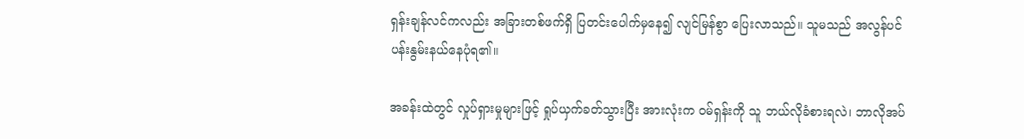ရှန်းချန်လင်ကလည်း အခြားတစ်ဖက်ရှိ ပြတင်းပေါက်မှနေ၍ လျင်မြန်စွာ ပြေးလာသည်။ သူမသည် အလွန်ပင်ပန်းနွမ်းနယ်နေပုံရ၏။

အခန်းထဲတွင် လှုပ်ရှားမှုများဖြင့် ရှုပ်ယှက်ခတ်သွားပြီး အားလုံးက ဝမ်ရှန်းကို သူ ဘယ်လိုခံစားရလဲ၊ ဘာလိုအပ်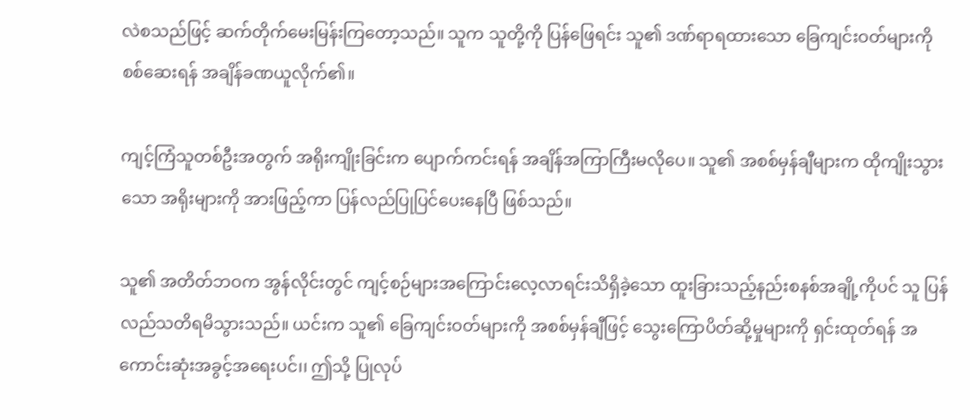လဲစသည်ဖြင့် ဆက်တိုက်မေးမြန်းကြတော့သည်။ သူက သူတို့ကို ပြန်ဖြေရင်း သူ၏ ဒဏ်ရာရထားသော ခြေကျင်းဝတ်များကို စစ်ဆေးရန် အချိန်ခဏယူလိုက်၏။

ကျင့်ကြံသူတစ်ဦးအတွက် အရိုးကျိုးခြင်းက ပျောက်ကင်းရန် အချိန်အကြာကြီးမလိုပေ။ သူ၏ အစစ်မှန်ချီများက ထိုကျိုးသွားသော အရိုးများကို အားဖြည့်ကာ ပြန်လည်ပြုပြင်ပေးနေပြီ ဖြစ်သည်။

သူ၏ အတိတ်ဘဝက အွန်လိုင်းတွင် ကျင့်စဉ်များအကြောင်းလေ့လာရင်းသိရှိခဲ့သော ထူးခြားသည့်နည်းစနစ်အချို့ကိုပင် သူ ပြန်လည်သတိရမိသွားသည်။ ယင်းက သူ၏ ခြေကျင်းဝတ်များကို အစစ်မှန်ချီဖြင့် သွေးကြောပိတ်ဆို့မှုများကို ရှင်းထုတ်ရန် အကောင်းဆုံးအခွင့်အရေးပင်၊၊ ဤသို့ ပြုလုပ်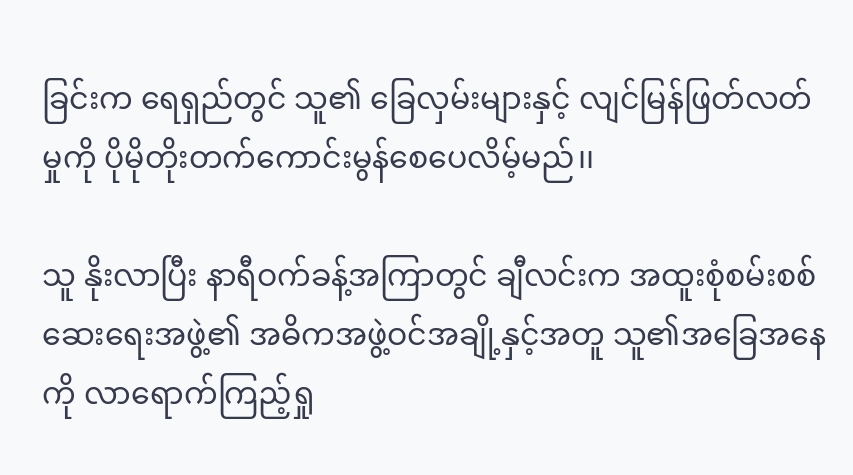ခြင်းက ရေရှည်တွင် သူ၏ ခြေလှမ်းများနှင့် လျင်မြန်ဖြတ်လတ်မှုကို ပိုမိုတိုးတက်ကောင်းမွန်စေပေလိမ့်မည်၊၊

သူ နိုးလာပြီး နာရီဝက်ခန့်အကြာတွင် ချီလင်းက အထူးစုံစမ်းစစ်ဆေးရေးအဖွဲ့၏ အဓိကအဖွဲ့ဝင်အချို့နှင့်အတူ သူ၏အခြေအနေကို လာရောက်ကြည့်ရှု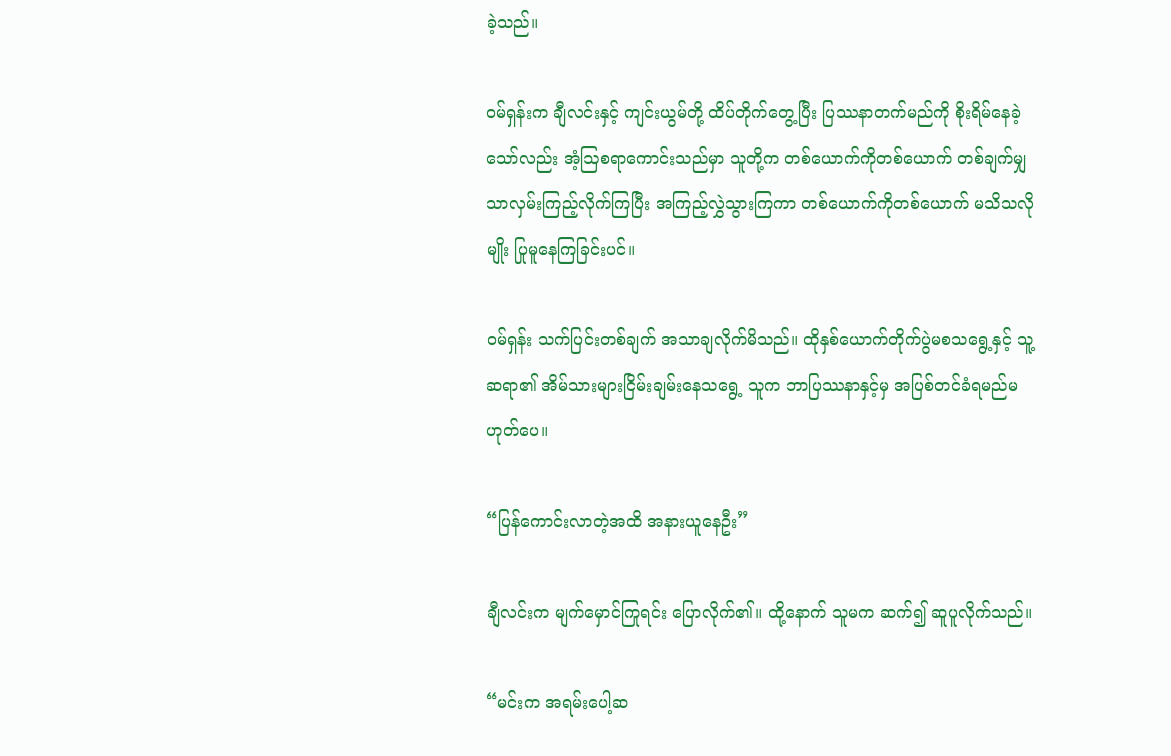ခဲ့သည်။

ဝမ်ရှန်းက ချီလင်းနှင့် ကျင်းယွမ်တို့ ထိပ်တိုက်တွေ့ပြီး ပြဿနာတက်မည်ကို စိုးရိမ်နေခဲ့သော်လည်း အံ့ဩစရာကောင်းသည်မှာ သူတို့က တစ်ယောက်ကိုတစ်ယောက် တစ်ချက်မျှသာလှမ်းကြည့်လိုက်ကြပြီး အကြည့်လွှဲသွားကြကာ တစ်ယောက်ကိုတစ်ယောက် မသိသလိုမျိုး ပြုမူနေကြခြင်းပင်။

ဝမ်ရှန်း သက်ပြင်းတစ်ချက် အသာချလိုက်မိသည်။ ထိုနှစ်ယောက်တိုက်ပွဲမစသရွေ့နှင့် သူ့ဆရာ၏ အိမ်သားများငြိမ်းချမ်းနေသရွေ့ သူက ဘာပြဿနာနှင့်မှ အပြစ်တင်ခံရမည်မဟုတ်ပေ။

“ပြန်ကောင်းလာတဲ့အထိ အနားယူနေဦး”

ချီလင်းက မျက်မှောင်ကြုရင်း ပြောလိုက်၏။ ထို့နောက် သူမက ဆက်၍ ဆူပူလိုက်သည်။

“မင်းက အရမ်းပေါ့ဆ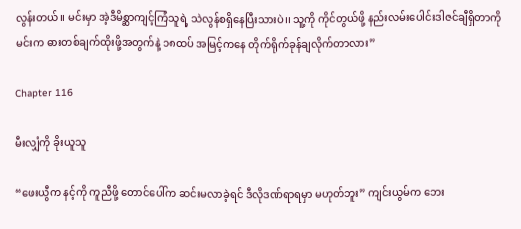လွန်းတယ်။ မင်းမှာ အဲ့ဒီမိစ္ဆာကျင့်ကြံသူရဲ့ သဲလွန်စရှိနေပြီးသားပဲ၊၊ သူ့ကို ကိုင်တွယ်ဖို့ နည်းလမ်းပေါင်းဒါဇင်ချီရှိတာကို မင်းက ဓားတစ်ချက်ထိုးဖို့အတွက်နဲ့ ၁၈ထပ် အမြင့်ကနေ တိုက်ရိုက်ခုန်ချလိုက်တာလား”

Chapter 116

မီးလျှံကို ခိုးယူသူ

“ဖေးယွီက နင့်ကို ကူညီဖို့ တောင်ပေါ်က ဆင်းမလာခဲ့ရင် ဒီလိုဒဏ်ရာရမှာ မဟုတ်ဘူး” ကျင်းယွမ်က ဘေး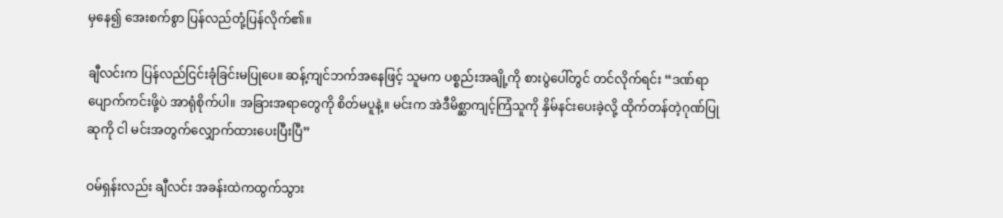မှနေ၍ အေးစက်စွာ ပြန်လည်တုံ့ပြန်လိုက်၏။

ချီလင်းက ပြန်လည်ငြင်းခုံခြင်းမပြုပေ။ ဆန့်ကျင်ဘက်အနေဖြင့် သူမက ပစ္စည်းအချို့ကို စားပွဲပေါ်တွင် တင်လိုက်ရင်း “ဒဏ်ရာပျောက်ကင်းဖို့ပဲ အာရုံစိုက်ပါ။ အခြားအရာတွေကို စိတ်မပူနဲ့။ မင်းက အဲဒီမိစ္ဆာကျင့်ကြံသူကို နှိမ်နင်းပေးခဲ့လို့ ထိုက်တန်တဲ့ဂုဏ်ပြုဆုကို ငါ မင်းအတွက်လျှောက်ထားပေးပြီးပြီ”

ဝမ်ရှန်းလည်း ချီလင်း အခန်းထဲကထွက်သွား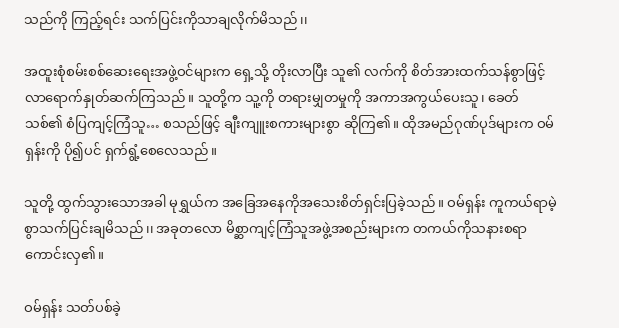သည်ကို ကြည့်ရင်း သက်ပြင်းကိုသာချလိုက်မိသည်၊၊

အထူးစုံစမ်းစစ်ဆေးရေးအဖွဲ့ဝင်များက ရှေ့သို့ တိုးလာပြီး သူ၏ လက်ကို စိတ်အားထက်သန်စွာဖြင့် လာရောက်နှုတ်ဆက်ကြသည်။ သူတို့က သူ့ကို တရားမျှတမှုကို အကာအကွယ်ပေးသူ၊ ခေတ်သစ်၏ စံပြကျင့်ကြံသူ… စသည်ဖြင့် ချီးကျူးစကားများစွာ ဆိုကြ၏။ ထိုအမည်ဂုဏ်ပုဒ်များက ဝမ်ရှန်းကို ပို၍ပင် ရှက်ရွံ့စေလေသည်။

သူတို့ ထွက်သွားသောအခါ မုရွှယ်က အခြေအနေကိုအသေးစိတ်ရှင်းပြခဲ့သည်။ ဝမ်ရှန်း ကူကယ်ရာမဲ့စွာသက်ပြင်းချမိသည်၊၊ အခုတလော မိစ္ဆာကျင့်ကြံသူအဖွဲ့အစည်းများက တကယ်ကိုသနားစရာကောင်းလှ၏။

ဝမ်ရှန်း သတ်ပစ်ခဲ့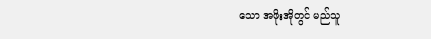သော အဖိုးအိုတွင် မည်သူ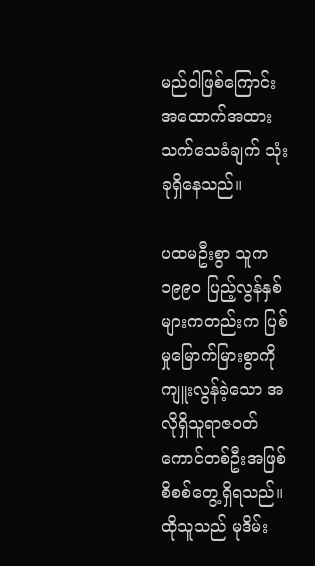မည်ဝါဖြစ်ကြောင်း အထောက်အထားသက်သေခံချက် သုံးခုရှိနေသည်။

ပထမဦးစွာ သူက ၁၉၉၀ ပြည့်လွန်နှစ်များကတည်းက ပြစ်မှုမြောက်မြားစွာကိုကျူးလွန်ခဲ့သော အလိုရှိသူရာဇဝတ်ကောင်တစ်ဦးအဖြစ် စိစစ်တွေ့ရှိရသည်။ ထိုသူသည် မုဒိမ်း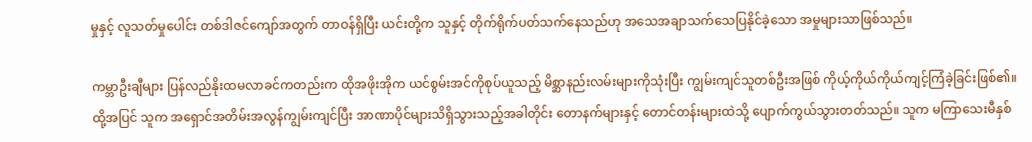မှုနှင့် လူသတ်မှုပေါင်း တစ်ဒါဇင်ကျော်အတွက် တာဝန်ရှိပြီး ယင်းတို့က သူနှင့် တိုက်ရိုက်ပတ်သက်နေသည်ဟု အသေအချာသက်သေပြနိုင်ခဲ့သော အမှုများသာဖြစ်သည်။

ကမ္ဘာဦးချီများ ပြန်လည်နိုးထမလာခင်ကတည်းက ထိုအဖိုးအိုက ယင်စွမ်းအင်ကိုစုပ်ယူသည့် မိစ္ဆာနည်းလမ်းများကိုသုံးပြီး ကျွမ်းကျင်သူတစ်ဦးအဖြစ် ကိုယ့်ကိုယ်ကိုယ်ကျင့်ကြံခဲ့ခြင်းဖြစ်၏။ ထို့အပြင် သူက အရှောင်အတိမ်းအလွန်ကျွမ်းကျင်ပြီး အာဏာပိုင်များသိရှိသွားသည့်အခါတိုင်း တောနက်များနှင့် တောင်တန်းများထဲသို့ ပျောက်ကွယ်သွားတတ်သည်။ သူက မကြာသေးမီနှစ်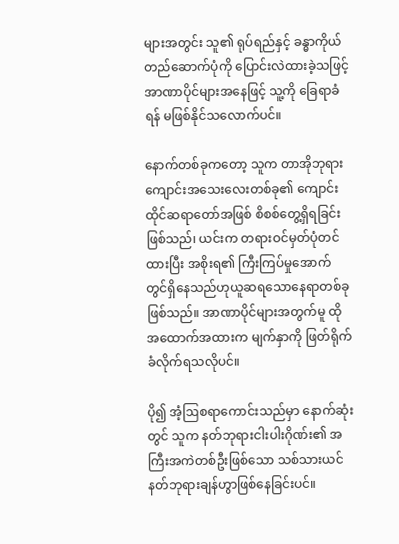များအတွင်း သူ၏ ရုပ်ရည်နှင့် ခန္ဓာကိုယ်တည်ဆောက်ပုံကို ပြောင်းလဲထားခဲ့သဖြင့် အာဏာပိုင်များအနေဖြင့် သူ့ကို ခြေရာခံရန် မဖြစ်နိုင်သလောက်ပင်။

နောက်တစ်ခုကတော့ သူက တာအိုဘုရားကျောင်းအသေးလေးတစ်ခု၏ ကျောင်းထိုင်ဆရာတော်အဖြစ် စိစစ်တွေ့ရှိရခြင်း ဖြစ်သည်၊ ယင်းက တရားဝင်မှတ်ပုံတင်ထားပြီး အစိုးရ၏ ကြီးကြပ်မှုအောက်တွင်ရှိနေသည်ဟုယူဆရသောနေရာတစ်ခုဖြစ်သည်။ အာဏာပိုင်များအတွက်မူ ထိုအထောက်အထားက မျက်နှာကို ဖြတ်ရိုက်ခံလိုက်ရသလိုပင်။

ပို၍ အံ့ဩစရာကောင်းသည်မှာ နောက်ဆုံးတွင် သူက နတ်ဘုရားငါးပါးဂိုဏ်း၏ အကြီးအကဲတစ်ဦးဖြစ်သော သစ်သားယင်နတ်ဘုရားချန်ဟွာဖြစ်နေခြင်းပင်။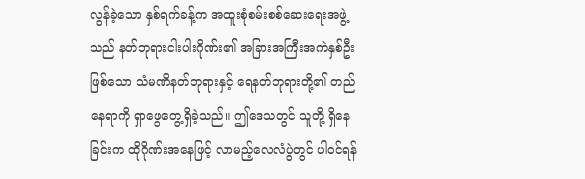လွန်ခဲ့သော နှစ်ရက်ခန့်က အထူးစုံစမ်းစစ်ဆေးရေးအဖွဲ့သည် နတ်ဘုရားငါးပါးဂိုဏ်း၏ အခြားအကြီးအကဲနှစ်ဦးဖြစ်သော သံမဏိနတ်ဘုရားနှင့် ရေနတ်ဘုရားတို့၏ တည်နေရာကို ရှာဖွေတွေ့ရှိခဲ့သည်။ ဤဒေသတွင် သူတို့ ရှိနေခြင်းက ထိုဂိုဏ်းအနေဖြင့် လာမည့်လေလံပွဲတွင် ပါဝင်ရန်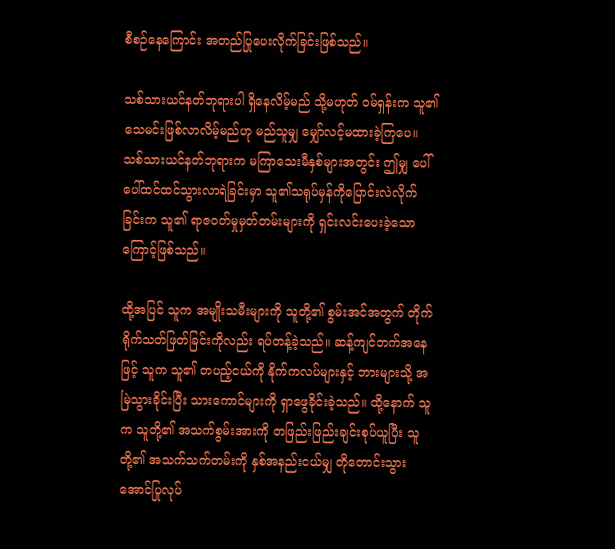စီစဉ်နေကြောင်း အတည်ပြုပေးလိုက်ခြင်းဖြစ်သည်။

သစ်သားယင်နတ်ဘုရားပါ ရှိနေလိမ့်မည် သို့မဟုတ် ဝမ်ရှန်းက သူ၏ သေမင်းဖြစ်လာလိမ့်မည်ဟု မည်သူမျှ မျှော်လင့်မထားခဲ့ကြပေ။ သစ်သားယင်နတ်ဘုရားက မကြာသေးမီနှစ်များအတွင်း ဤမျှ ပေါ်ပေါ်ထင်ထင်သွားလာရဲခြင်းမှာ သူ၏သရုပ်မှန်ကိုပြောင်းလဲလိုက်ခြင်းက သူ၏ ရာဇဝတ်မှုမှတ်တမ်းများကို ရှင်းလင်းပေးခဲ့သောကြောင့်ဖြစ်သည်။

ထို့အပြင် သူက အမျိုးသမီးများကို သူတို့၏ စွမ်းအင်အတွက် တိုက်ရိုက်သတ်ဖြတ်ခြင်းကိုလည်း ရပ်တန့်ခဲ့သည်။ ဆန့်ကျင်ဘက်အနေဖြင့် သူက သူ၏ တပည့်ငယ်ကို နိုက်ကလပ်များနှင့် ဘားများသို့ အမြဲသွားခိုင်းပြီး သားကောင်များကို ရှာဖွေခိုင်းခဲ့သည်။ ထို့နောက် သူက သူတို့၏ အသက်စွမ်းအားကို တဖြည်းဖြည်းချင်းစုပ်ယူပြီး သူတို့၏ အသက်သက်တမ်းကို နှစ်အနည်းငယ်မျှ တိုတောင်းသွားအောင်ပြုလုပ်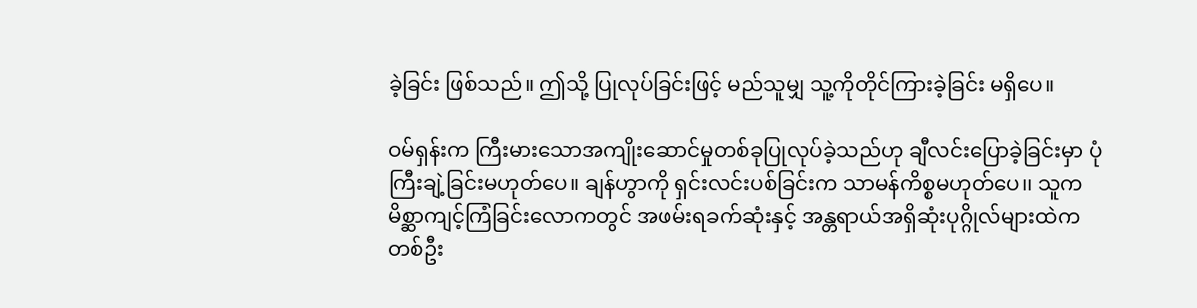ခဲ့ခြင်း ဖြစ်သည်။ ဤသို့ ပြုလုပ်ခြင်းဖြင့် မည်သူမျှ သူ့ကိုတိုင်ကြားခဲ့ခြင်း မရှိပေ။

ဝမ်ရှန်းက ကြီးမားသောအကျိုးဆောင်မှုတစ်ခုပြုလုပ်ခဲ့သည်ဟု ချီလင်းပြောခဲ့ခြင်းမှာ ပုံကြီးချဲ့ခြင်းမဟုတ်ပေ။ ချန်ဟွာကို ရှင်းလင်းပစ်ခြင်းက သာမန်ကိစ္စမဟုတ်ပေ၊၊ သူက မိစ္ဆာကျင့်ကြံခြင်းလောကတွင် အဖမ်းရခက်ဆုံးနှင့် အန္တရာယ်အရှိဆုံးပုဂ္ဂိုလ်များထဲက တစ်ဦး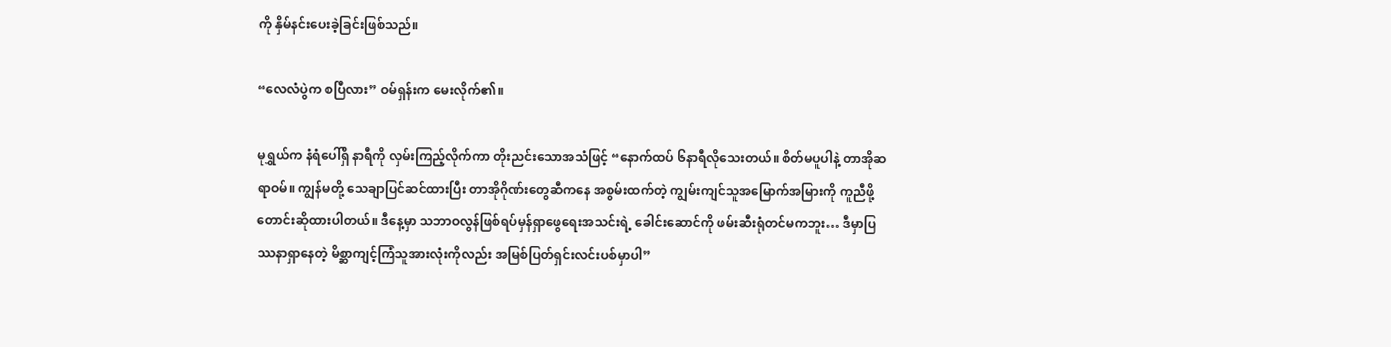ကို နှိမ်နင်းပေးခဲ့ခြင်းဖြစ်သည်။

“လေလံပွဲက စပြီလား” ဝမ်ရှန်းက မေးလိုက်၏။

မုရွှယ်က နံရံပေါ်ရှိ နာရီကို လှမ်းကြည့်လိုက်ကာ တိုးညင်းသောအသံဖြင့် “နောက်ထပ် ၆နာရီလိုသေးတယ်။ စိတ်မပူပါနဲ့ တာအိုဆရာဝမ်။ ကျွန်မတို့ သေချာပြင်ဆင်ထားပြီး တာအိုဂိုဏ်းတွေဆီကနေ အစွမ်းထက်တဲ့ ကျွမ်းကျင်သူအမြောက်အမြားကို ကူညီဖို့ တောင်းဆိုထားပါတယ်။ ဒီနေ့မှာ သဘာဝလွန်ဖြစ်ရပ်မှန်ရှာဖွေရေးအသင်းရဲ့ ခေါင်းဆောင်ကို ဖမ်းဆီးရုံတင်မကဘူး… ဒီမှာပြဿနာရှာနေတဲ့ မိစ္ဆာကျင့်ကြံသူအားလုံးကိုလည်း အမြစ်ပြတ်ရှင်းလင်းပစ်မှာပါ”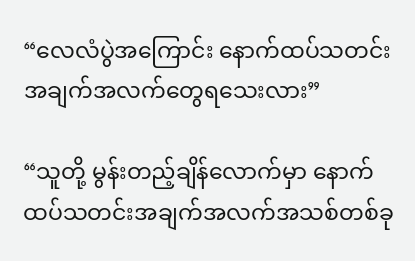“လေလံပွဲအကြောင်း နောက်ထပ်သတင်းအချက်အလက်တွေရသေးလား”

“သူတို့ မွန်းတည့်ချိန်လောက်မှာ နောက်ထပ်သတင်းအချက်အလက်အသစ်တစ်ခု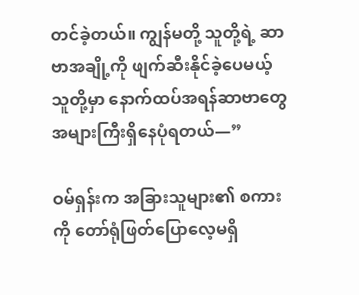တင်ခဲ့တယ်။ ကျွန်မတို့ သူတို့ရဲ့ ဆာဗာအချို့ကို ဖျက်ဆီးနိုင်ခဲ့ပေမယ့် သူတို့မှာ နောက်ထပ်အရန်ဆာဗာတွေ အများကြီးရှိနေပုံရတယ်—”

ဝမ်ရှန်းက အခြားသူများ၏ စကားကို တော်ရုံဖြတ်ပြောလေ့မရှိ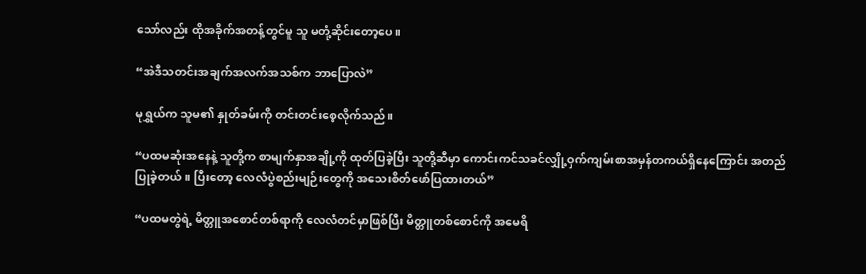သော်လည်း ထိုအခိုက်အတန့်တွင်မူ သူ မတုံ့ဆိုင်းတော့ပေ။

“အဲဒီသတင်းအချက်အလက်အသစ်က ဘာပြောလဲ”

မုရွှယ်က သူမ၏ နှုတ်ခမ်းကို တင်းတင်းစေ့လိုက်သည်။

“ပထမဆုံးအနေနဲ့ သူတို့က စာမျက်နှာအချို့ကို ထုတ်ပြခဲ့ပြီး သူတို့ဆီမှာ ကောင်းကင်သခင်လျှို့ဝှက်ကျမ်းစာအမှန်တကယ်ရှိနေကြောင်း အတည်ပြုခဲ့တယ်။ ပြီးတော့ လေလံပွဲစည်းမျဉ်းတွေကို အသေးစိတ်ဖော်ပြထားတယ်”

“ပထမတွဲရဲ့ မိတ္တူအစောင်တစ်ရာကို လေလံတင်မှာဖြစ်ပြီး မိတ္တူတစ်စောင်ကို အမေရိ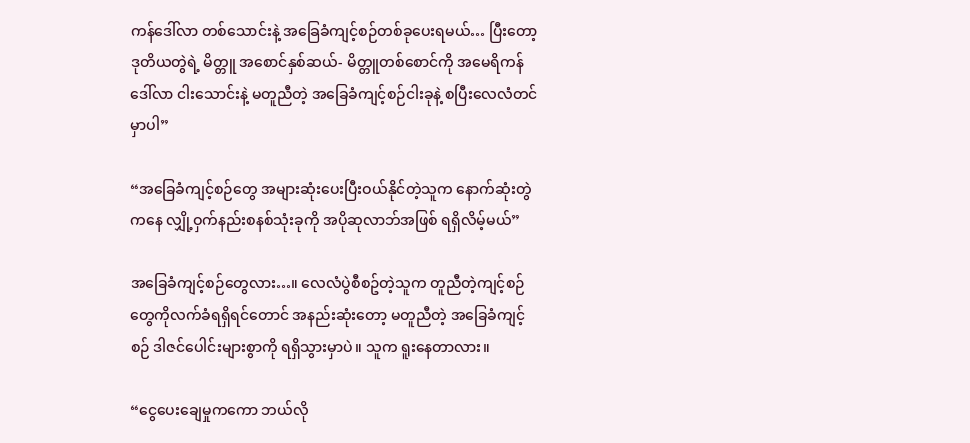ကန်ဒေါ်လာ တစ်သောင်းနဲ့ အခြေခံကျင့်စဉ်တစ်ခုပေးရမယ်… ပြီးတော့ ဒုတိယတွဲရဲ့ မိတ္တူ အစောင်နှစ်ဆယ်- မိတ္တူတစ်စောင်ကို အမေရိကန်ဒေါ်လာ ငါးသောင်းနဲ့ မတူညီတဲ့ အခြေခံကျင့်စဉ်ငါးခုနဲ့ စပြီးလေလံတင်မှာပါ”

“အခြေခံကျင့်စဉ်တွေ အများဆုံးပေးပြီးဝယ်နိုင်တဲ့သူက နောက်ဆုံးတွဲကနေ လျှို့ဝှက်နည်းစနစ်သုံးခုကို အပိုဆုလာဘ်အဖြစ် ရရှိလိမ့်မယ်”

အခြေခံကျင့်စဉ်တွေလား…။ လေလံပွဲစီစဥ်တဲ့သူက တူညီတဲ့ကျင့်စဉ်တွေကိုလက်ခံရရှိရင်တောင် အနည်းဆုံးတော့ မတူညီတဲ့ အခြေခံကျင့်စဉ် ဒါဇင်ပေါင်းများစွာကို ရရှိသွားမှာပဲ။ သူက ရူးနေတာလား။

“ငွေပေးချေမှုကကော ဘယ်လို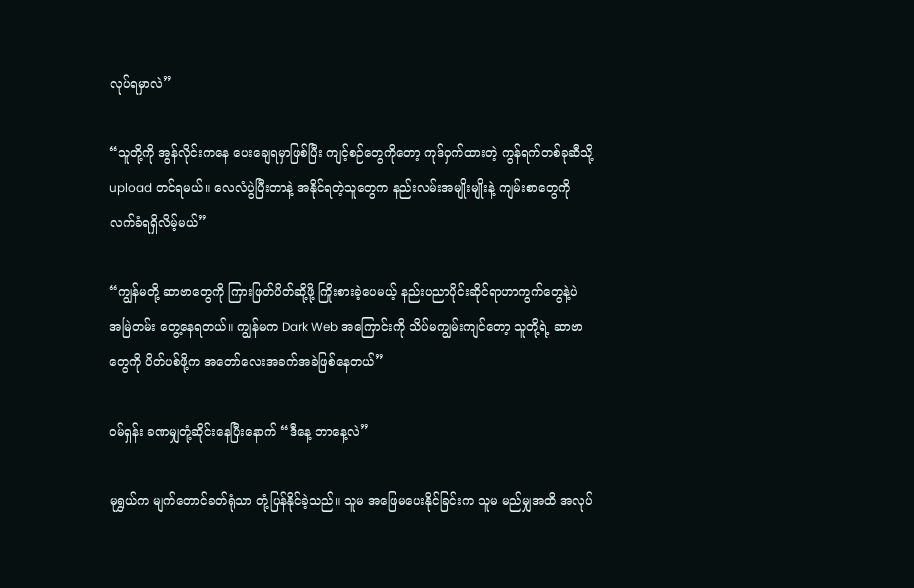လုပ်ရမှာလဲ”

“သူတို့ကို အွန်လိုင်းကနေ ပေးချေရမှာဖြစ်ပြီး ကျင့်စဉ်တွေကိုတော့ ကုဒ်ဝှက်ထားတဲ့ ကွန်ရက်တစ်ခုဆီသို့ upload တင်ရမယ်။ လေလံပွဲပြီးတာနဲ့ အနိုင်ရတဲ့သူတွေက နည်းလမ်းအမျိုးမျိုးနဲ့ ကျမ်းစာတွေကို လက်ခံရရှိလိမ့်မယ်”

“ကျွန်မတို့ ဆာဗာတွေကို ကြားဖြတ်ပိတ်ဆို့ဖို့ ကြိုးစားခဲ့ပေမယ့် နည်းပညာပိုင်းဆိုင်ရာဟာကွက်တွေနဲ့ပဲ အမြဲတမ်း တွေ့နေရတယ်။ ကျွန်မက Dark Web အကြောင်းကို သိပ်မကျွမ်းကျင်တော့ သူတို့ရဲ့ ဆာဗာတွေကို ပိတ်ပစ်ဖို့က အတော်လေးအခက်အခဲဖြစ်နေတယ်”

ဝမ်ရှန်း ခဏမျှတုံ့ဆိုင်းနေပြီးနောက် “ဒီနေ့ ဘာနေ့လဲ”

မုရွှယ်က မျက်တောင်ခတ်ရုံသာ တုံ့ပြန်နိုင်ခဲ့သည်။ သူမ အဖြေမပေးနိုင်ခြင်းက သူမ မည်မျှအထိ အလုပ်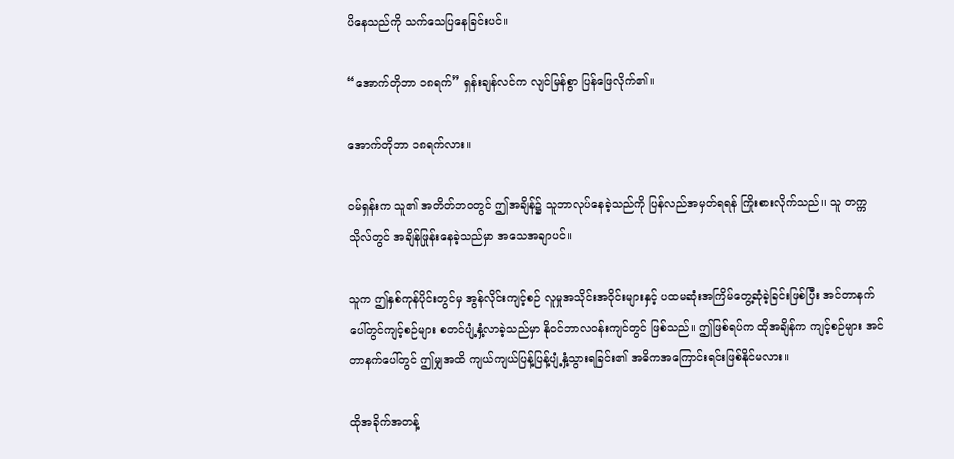ပိနေသည်ကို သက်သေပြနေခြင်းပင်။

“အောက်တိုဘာ ၁၈ရက်” ရှန်းချန်လင်က လျင်မြန်စွာ ပြန်ဖြေလိုက်၏။

အောက်တိုဘာ ၁၈ရက်လား။

ဝမ်ရှန်းက သူ၏ အတိတ်ဘဝတွင် ဤအချိန်၌ သူဘာလုပ်နေခဲ့သည်ကို ပြန်လည်အမှတ်ရရန် ကြိုးစားလိုက်သည်၊၊ သူ တက္ကသိုလ်တွင် အချိန်ဖြုန်းနေခဲ့သည်မှာ အသေအချာပင်။

သူက ဤနှစ်ကုန်ပိုင်းတွင်မှ အွန်လိုင်းကျင့်စဉ် လူမှုအသိုင်းအဝိုင်းများနှင့် ပထမဆုံးအကြိမ်တွေ့ဆုံခဲ့ခြင်းဖြစ်ပြီး အင်တာနက်ပေါ်တွင်ကျင့်စဉ်များ စတင်ပျံ့နှံ့လာခဲ့သည်မှာ နိုဝင်ဘာလဝန်းကျင်တွင် ဖြစ်သည်။ ဤဖြစ်ရပ်က ထိုအချိန်က ကျင့်စဉ်များ အင်တာနက်ပေါ်တွင် ဤမျှအထိ ကျယ်ကျယ်ပြန့်ပြန့်ပျံ့နှံ့သွားရခြင်း၏ အဓိကအကြောင်းရင်းဖြစ်နိုင်မလား။

ထိုအခိုက်အတန့်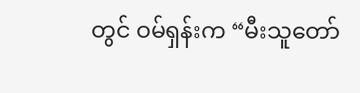တွင် ဝမ်ရှန်းက “မီးသူတော်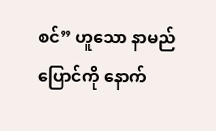စင်” ဟူသော နာမည်ပြောင်ကို နောက်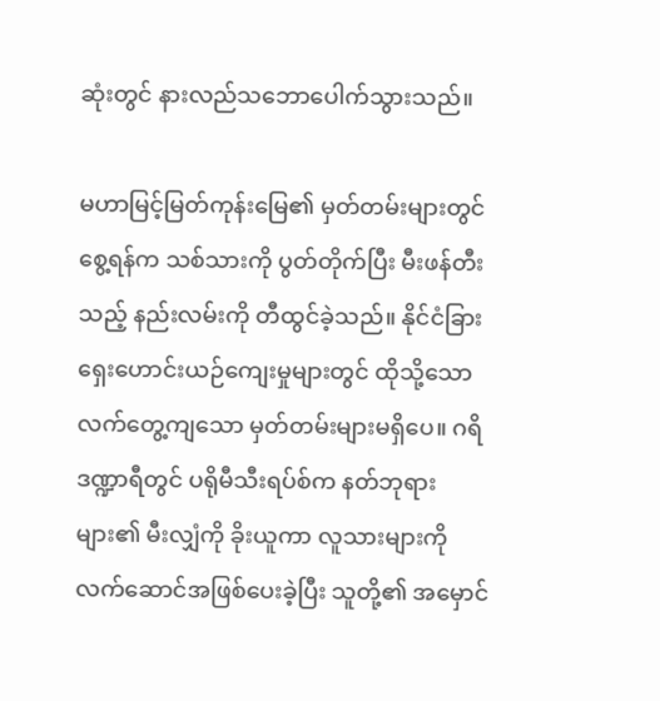ဆုံးတွင် နားလည်သဘောပေါက်သွားသည်။

မဟာမြင့်မြတ်ကုန်း‌မြေ၏ မှတ်တမ်းများတွင် စွေ့ရန်က သစ်သားကို ပွတ်တိုက်ပြီး မီးဖန်တီးသည့် နည်းလမ်းကို တီထွင်ခဲ့သည်။ နိုင်ငံခြားရှေးဟောင်းယဉ်ကျေးမှုများတွင် ထိုသို့သော လက်တွေ့ကျသော မှတ်တမ်းများမရှိပေ။ ဂရိဒဏ္ဍာရီတွင် ပရိုမီသီးရပ်စ်က နတ်ဘုရားများ၏ မီးလျှံကို ခိုးယူကာ လူသားများကို လက်ဆောင်အဖြစ်ပေးခဲ့ပြီး သူတို့၏ အမှောင်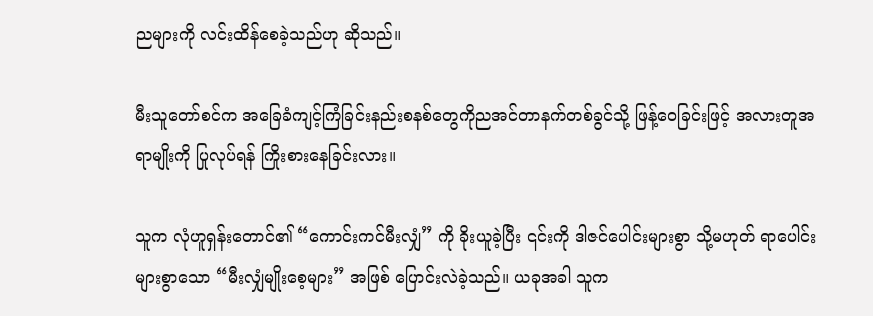ညများကို လင်းထိန်စေခဲ့သည်ဟု ဆိုသည်။

မီးသူတော်စင်က အခြေခံကျင့်ကြံခြင်းနည်းစနစ်တွေကိုညအင်တာနက်တစ်ခွင်သို့ ဖြန့်ဝေခြင်းဖြင့် အလားတူအရာမျိုးကို ပြုလုပ်ရန် ကြိုးစားနေခြင်းလား။

သူက လုံဟူရှန်းတောင်၏ “ကောင်းကင်မီးလျှံ” ကို ခိုးယူခဲ့ပြီး ၎င်းကို ဒါဇင်ပေါင်းများစွာ သို့မဟုတ် ရာပေါင်းများစွာသော “မီးလျှံမျိုးစေ့များ” အဖြစ် ပြောင်းလဲခဲ့သည်။ ယခုအခါ သူက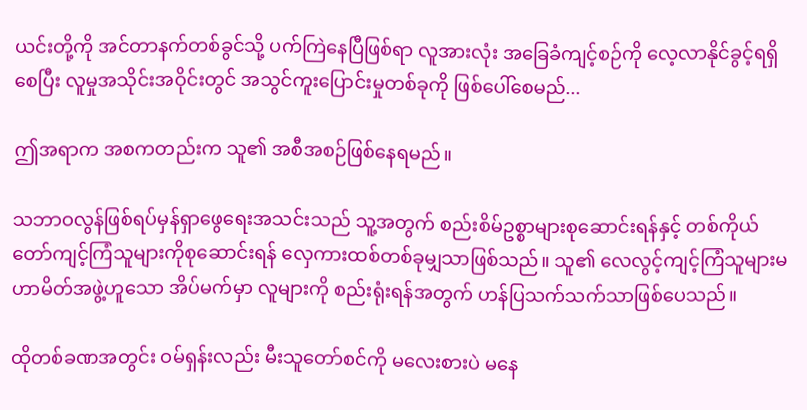ယင်းတို့ကို အင်တာနက်တစ်ခွင်သို့ ပက်ကြဲနေပြီဖြစ်ရာ လူအားလုံး အခြေခံကျင့်စဉ်ကို လေ့လာနိုင်ခွင့်ရရှိစေပြီး လူမှုအသိုင်းအဝိုင်းတွင် အသွင်ကူးပြောင်းမှုတစ်ခုကို ဖြစ်ပေါ်စေမည်...

ဤအရာက အစကတည်းက သူ၏ အစီအစဉ်ဖြစ်နေရမည်။

သဘာဝလွန်ဖြစ်ရပ်မှန်ရှာဖွေရေးအသင်းသည် သူ့အတွက် စည်းစိမ်ဥစ္စာများစုဆောင်းရန်နှင့် တစ်ကိုယ်တော်ကျင့်ကြံသူများကိုစုဆောင်းရန် လှေကားထစ်တစ်ခုမျှသာဖြစ်သည်။ သူ၏ လေလွင့်ကျင့်ကြံသူများမဟာမိတ်အဖွဲ့ဟူသော အိပ်မက်မှာ လူများကို စည်းရုံးရန်အတွက် ဟန်ပြသက်သက်သာဖြစ်ပေသည်။

ထိုတစ်ခဏအတွင်း ဝမ်ရှန်းလည်း မီးသူတော်စင်ကို မလေးစားပဲ မနေ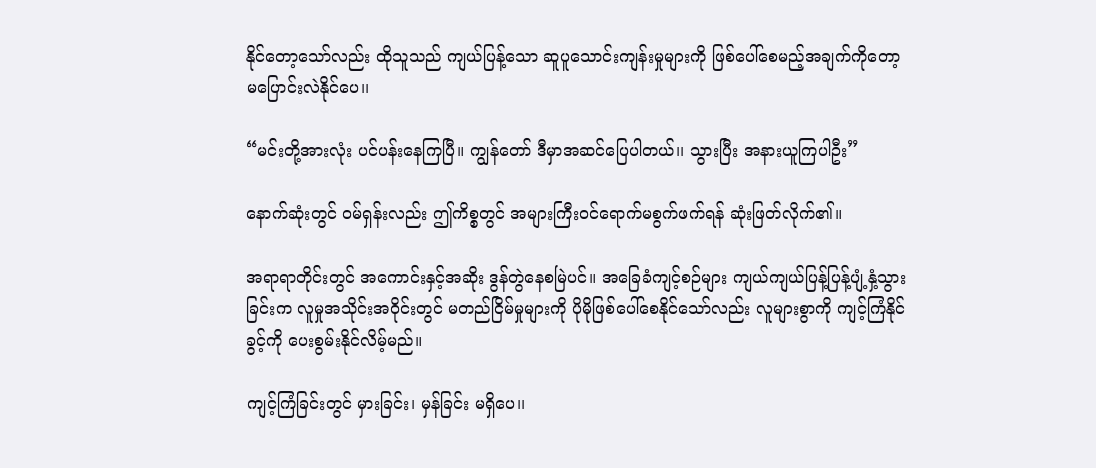နိုင်တော့သော်လည်း ထိုသူသည် ကျယ်ပြန့်သော ဆူပူသောင်းကျန်းမှုများကို ဖြစ်ပေါ်စေမည့်အချက်ကိုတော့ မပြောင်းလဲနိုင်ပေ၊၊

“မင်းတို့အားလုံး ပင်ပန်းနေကြပြီ။ ကျွန်တော် ဒီမှာအဆင်ပြေပါတယ်၊၊ သွားပြီး အနားယူကြပါဦး”

နောက်ဆုံးတွင် ဝမ်ရှန်းလည်း ဤကိစ္စတွင် အများကြီးဝင်ရောက်မစွက်ဖက်ရန် ဆုံးဖြတ်လိုက်၏။

အရာရာတိုင်းတွင် အကောင်းနှင့်အဆိုး ဒွန်တွဲနေစမြဲပင်။ အခြေခံကျင့်စဉ်များ ကျယ်ကျယ်ပြန့်ပြန့်ပျံ့နှံ့သွားခြင်းက လူမှုအသိုင်းအဝိုင်းတွင် မတည်ငြိမ်မှုများကို ပိုမိုဖြစ်ပေါ်စေနိုင်သော်လည်း လူများစွာကို ကျင့်ကြံနိုင်ခွင့်ကို ပေးစွမ်းနိုင်လိမ့်မည်။

ကျင့်ကြံခြင်းတွင် မှားခြင်း၊ မှန်ခြင်း မရှိပေ၊၊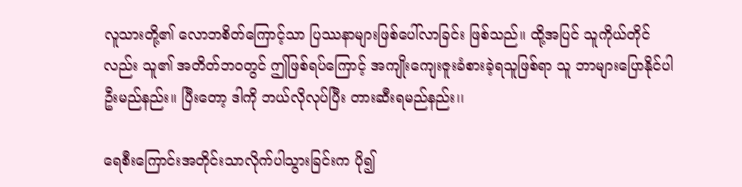လူသားတို့၏ လောဘစိတ်ကြောင့်သာ ပြဿနာများဖြစ်ပေါ်လာခြင်း ဖြစ်သည်။ ထို့အပြင် သူကိုယ်တိုင်လည်း သူ၏ အတိတ်ဘဝတွင် ဤဖြစ်ရပ်ကြောင့် အကျိုးကျေးဇူးခံစားခဲ့ရသူဖြစ်ရာ သူ ဘာများပြောနိုင်ပါဦးမည်နည်း။ ပြီးတော့ ဒါကို ဘယ်လိုလုပ်ပြီး တားဆီးရမည်နည်း၊၊

ရေစီးကြောင်းအတိုင်းသာလိုက်ပါသွားခြင်းက ပို၍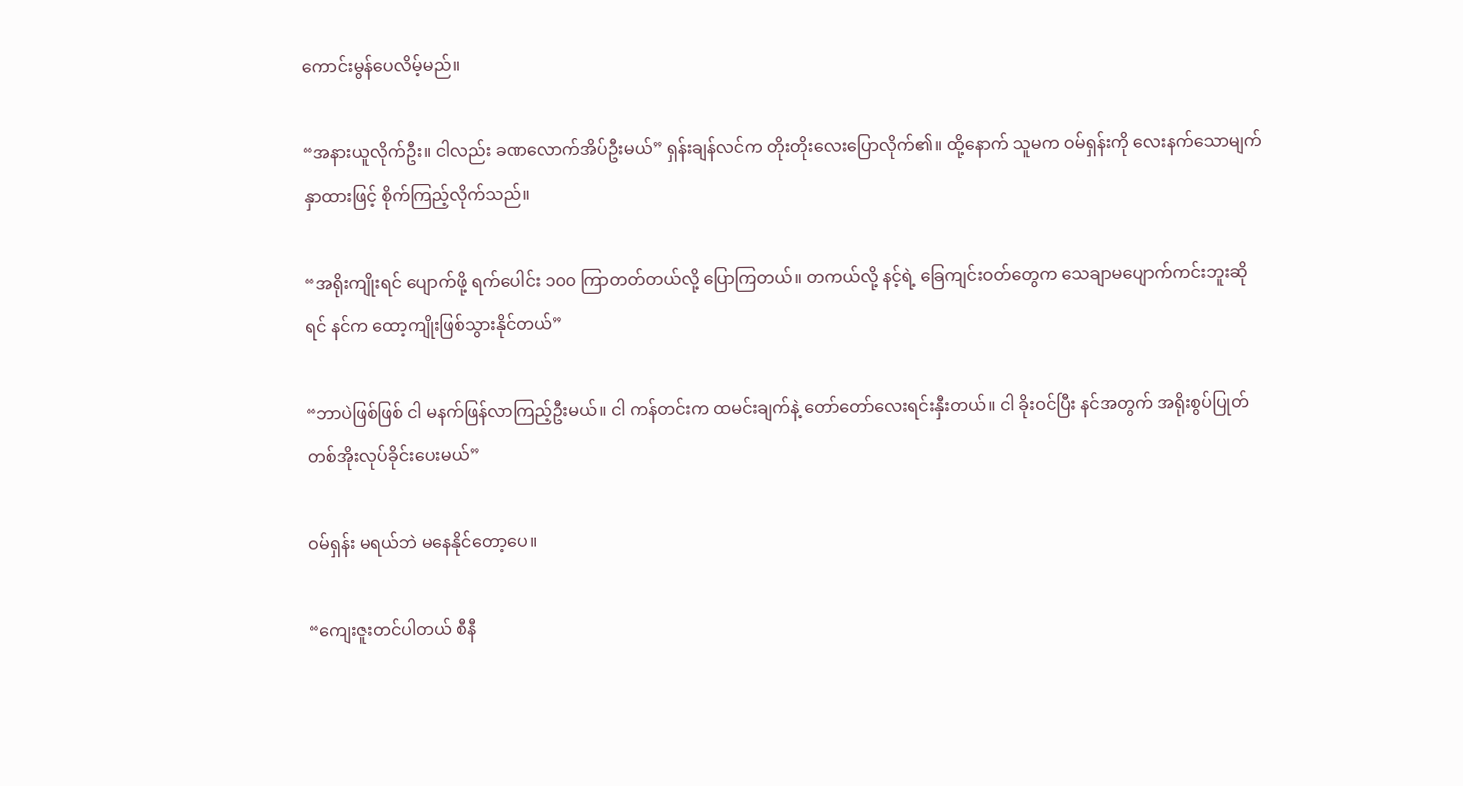ကောင်းမွန်ပေလိမ့်မည်။

“အနားယူလိုက်ဦး။ ငါလည်း ခဏလောက်အိပ်ဦးမယ်” ရှန်းချန်လင်က တိုးတိုးလေးပြောလိုက်၏။ ထို့နောက် သူမက ဝမ်ရှန်းကို လေးနက်သောမျက်နှာထားဖြင့် စိုက်ကြည့်လိုက်သည်။

“အရိုးကျိုးရင် ပျောက်ဖို့ ရက်ပေါင်း ၁၀၀ ကြာတတ်တယ်လို့ ပြောကြတယ်။ တကယ်လို့ နင့်ရဲ့ ခြေကျင်းဝတ်တွေက သေချာမပျောက်ကင်းဘူးဆိုရင် နင်က ထော့ကျိုးဖြစ်သွားနိုင်တယ်”

“ဘာပဲဖြစ်ဖြစ် ငါ မနက်ဖြန်လာကြည့်ဦးမယ်။ ငါ ကန်တင်းက ထမင်းချက်နဲ့ တော်တော်လေးရင်းနှီးတယ်။ ငါ ခိုးဝင်ပြီး နင်အတွက် အရိုးစွပ်ပြုတ်တစ်အိုးလုပ်ခိုင်းပေးမယ်”

ဝမ်ရှန်း မရယ်ဘဲ မနေနိုင်တော့ပေ။

“ကျေးဇူးတင်ပါတယ် စီနီ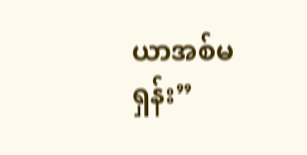ယာအစ်မရှန်း”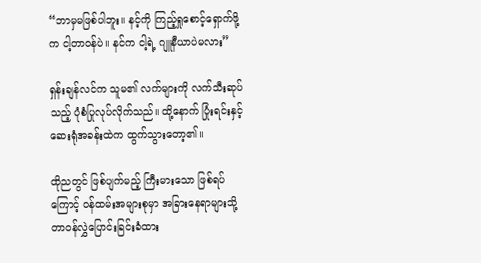“ဘာမှမဖြစ်ပါဘူး။ နင့်ကို ကြည့်ရှုစောင့်ရှောက်ဖို့က ငါ့တာဝန်ပဲ။ နင်က ငါ့ရဲ့ ဂျူနီယာပဲမလား”

ရှန်းချန်လင်က သူမ၏ လက်များကို လက်သီးဆုပ်သည့် ပုံစံပြုလုပ်လိုက်သည်။ ထို့နောက် ပြုံးရင်းနှင့် ဆေးရုံအခန်းထဲက ထွက်သွားတော့၏။

ထိုညတွင် ဖြစ်ပျက်မည့် ကြီးမားသော ဖြစ်ရပ်ကြောင့် ဝန်ထမ်းအများစုမှာ အခြားနေရာများသို့ တာဝန်လွှဲပြောင်းခြင်းခံထား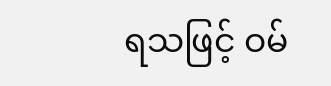ရသဖြင့် ဝမ်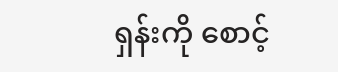ရှန်းကို စောင့်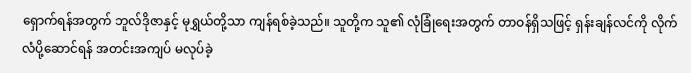ရှောက်ရန်အတွက် ဘူလ်ဒိုဇာနှင့် မုရွှယ်တို့သာ ကျန်ရစ်ခဲ့သည်။ သူတို့က သူ၏ လုံခြုံရေးအတွက် တာဝန်ရှိသဖြင့် ရှန်းချန်လင်ကို လိုက်လံပို့ဆောင်ရန် အတင်းအကျပ် မလုပ်ခဲ့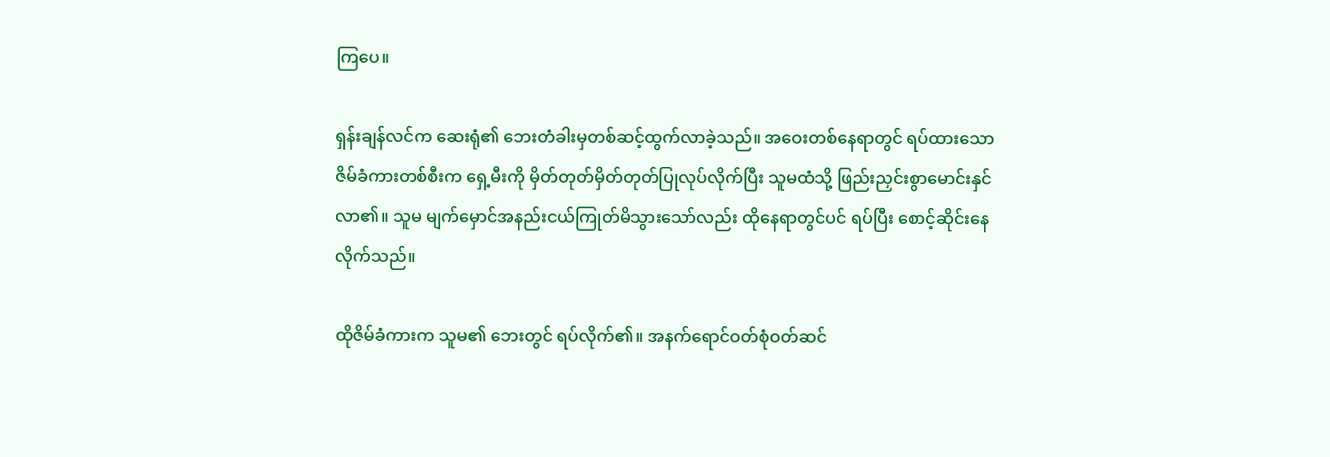ကြပေ။

ရှန်းချန်လင်က ဆေးရုံ၏ ဘေးတံခါးမှတစ်ဆင့်ထွက်လာခဲ့သည်။ အဝေးတစ်နေရာတွင် ရပ်ထားသော ဇိမ်ခံကားတစ်စီးက ရှေ့မီးကို မှိတ်တုတ်မှိတ်တုတ်ပြုလုပ်လိုက်ပြီး သူမထံသို့ ဖြည်းညှင်းစွာမောင်းနှင်လာ၏။ သူမ မျက်မှောင်အနည်းငယ်ကြုတ်မိသွားသော်လည်း ထိုနေရာတွင်ပင် ရပ်ပြီး စောင့်ဆိုင်းနေလိုက်သည်။

ထိုဇိမ်ခံကားက သူမ၏ ဘေးတွင် ရပ်လိုက်၏။ အနက်ရောင်ဝတ်စုံဝတ်ဆင်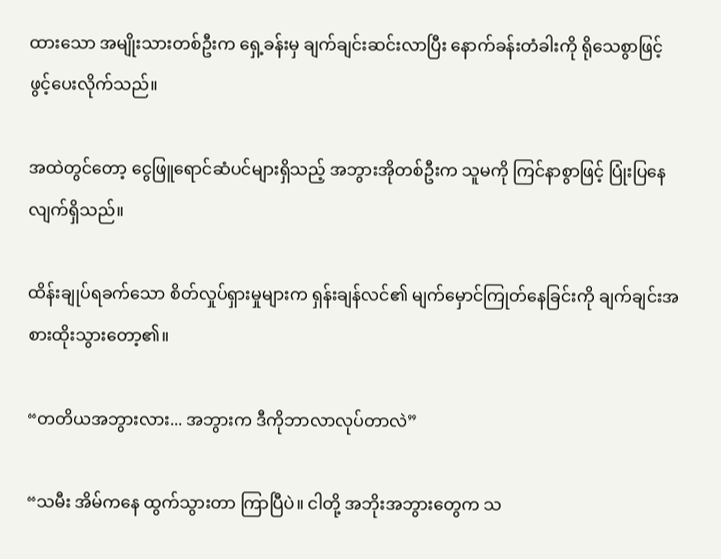ထားသော အမျိုးသားတစ်ဦးက ရှေ့ခန်းမှ ချက်ချင်းဆင်းလာပြီး နောက်ခန်းတံခါးကို ရိုသေစွာဖြင့် ဖွင့်ပေးလိုက်သည်။

အထဲတွင်တော့ ငွေဖြူရောင်ဆံပင်များရှိသည့် အဘွားအိုတစ်ဦးက သူမကို ကြင်နာစွာဖြင့် ပြုံးပြနေလျက်ရှိသည်။

ထိန်းချုပ်ရခက်သော စိတ်လှုပ်ရှားမှုများက ရှန်းချန်လင်၏ မျက်မှောင်ကြုတ်နေခြင်းကို ချက်ချင်းအစားထိုးသွားတော့၏။

“တတိယအဘွားလား... အဘွားက ဒီကိုဘာလာလုပ်တာလဲ”

“သမီး အိမ်ကနေ ထွက်သွားတာ ကြာပြီပဲ။ ငါတို့ အဘိုးအဘွားတွေက သ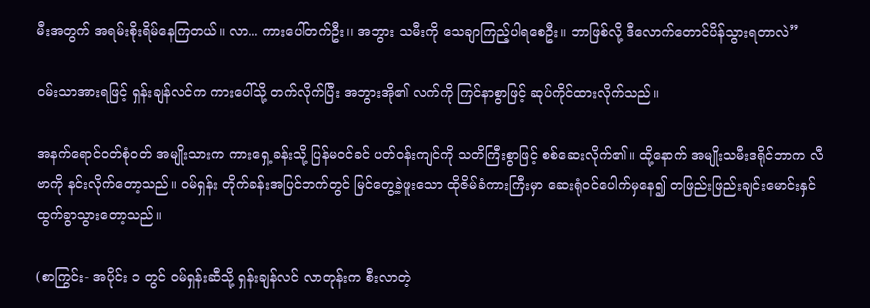မီးအတွက် အရမ်းစိုးရိမ်နေကြတယ်။ လာ... ကားပေါ်တက်ဦး၊၊ အဘွား သမီးကို သေချာကြည့်ပါရစေဦး။ ဘာဖြစ်လို့ ဒီလောက်တောင်ပိန်သွားရတာလဲ”

ဝမ်းသာအားရဖြင့် ရှန်းချန်လင်က ကားပေါ်သို့ တက်လိုက်ပြီး အဘွားအို၏ လက်ကို ကြင်နာစွာဖြင့် ဆုပ်ကိုင်ထားလိုက်သည်။

အနက်ရောင်ဝတ်စုံဝတ် အမျိုးသားက ကားရှေ့ခန်းသို့ ပြန်မဝင်ခင် ပတ်ဝန်းကျင်ကို သတိကြီးစွာဖြင့် စစ်ဆေးလိုက်၏။ ထို့နောက် အမျိုးသမီးဒရိုင်ဘာက လီဗာကို နင်းလိုက်တော့သည်။ ဝမ်ရှန်း တိုက်ခန်းအပြင်ဘက်တွင် မြင်တွေ့ခဲ့ဖူးသော ထိုဇိမ်ခံကားကြီးမှာ ဆေးရုံဝင်ပေါက်မှနေ၍ တဖြည်းဖြည်းချင်းမောင်းနှင်ထွက်ခွာသွားတော့သည်။

(စာကြွင်း- အပိုင်း ၁ တွင် ဝမ်ရှန်းဆီသို့ ရှန်းချန်လင် လာတုန်းက စီးလာတဲ့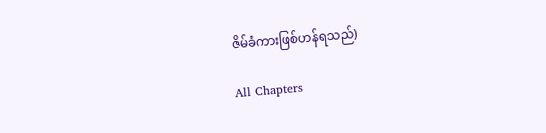ဇိမ်ခံကားဖြစ်ဟန်ရသည်)

All Chapters